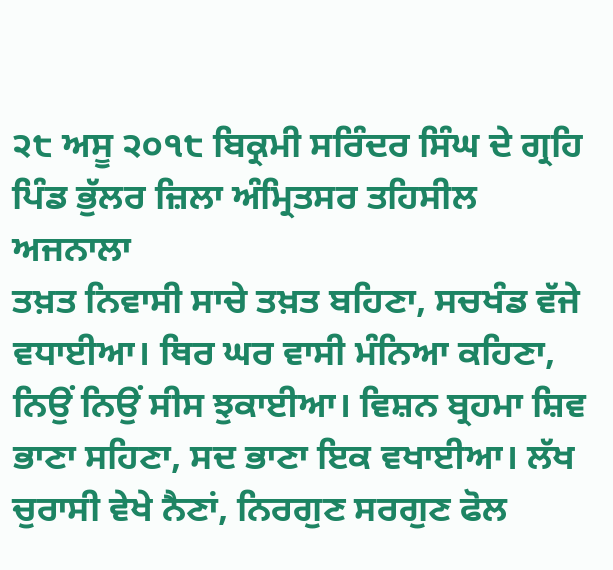੨੮ ਅਸੂ ੨੦੧੮ ਬਿਕ੍ਰਮੀ ਸਰਿੰਦਰ ਸਿੰਘ ਦੇ ਗ੍ਰਹਿ ਪਿੰਡ ਭੁੱਲਰ ਜ਼ਿਲਾ ਅੰਮ੍ਰਿਤਸਰ ਤਹਿਸੀਲ ਅਜਨਾਲਾ
ਤਖ਼ਤ ਨਿਵਾਸੀ ਸਾਚੇ ਤਖ਼ਤ ਬਹਿਣਾ, ਸਚਖੰਡ ਵੱਜੇ ਵਧਾਈਆ। ਥਿਰ ਘਰ ਵਾਸੀ ਮੰਨਿਆ ਕਹਿਣਾ, ਨਿਉਂ ਨਿਉਂ ਸੀਸ ਝੁਕਾਈਆ। ਵਿਸ਼ਨ ਬ੍ਰਹਮਾ ਸ਼ਿਵ ਭਾਣਾ ਸਹਿਣਾ, ਸਦ ਭਾਣਾ ਇਕ ਵਖਾਈਆ। ਲੱਖ ਚੁਰਾਸੀ ਵੇਖੇ ਨੈਣਾਂ, ਨਿਰਗੁਣ ਸਰਗੁਣ ਫੋਲ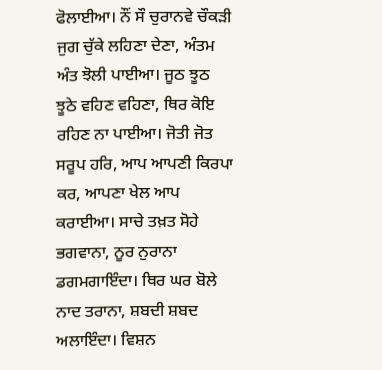ਫੋਲਾਈਆ। ਨੌਂ ਸੌ ਚੁਰਾਨਵੇ ਚੌਕੜੀ ਜੁਗ ਚੁੱਕੇ ਲਹਿਣਾ ਦੇਣਾ, ਅੰਤਮ ਅੰਤ ਝੋਲੀ ਪਾਈਆ। ਜੂਠ ਝੂਠ ਝੂਠੇ ਵਹਿਣ ਵਹਿਣਾ, ਥਿਰ ਕੋਇ ਰਹਿਣ ਨਾ ਪਾਈਆ। ਜੋਤੀ ਜੋਤ ਸਰੂਪ ਹਰਿ, ਆਪ ਆਪਣੀ ਕਿਰਪਾ ਕਰ, ਆਪਣਾ ਖੇਲ ਆਪ ਕਰਾਈਆ। ਸਾਚੇ ਤਖ਼ਤ ਸੋਹੇ ਭਗਵਾਨਾ, ਨੂਰ ਨੁਰਾਨਾ ਡਗਮਗਾਇੰਦਾ। ਥਿਰ ਘਰ ਬੋਲੇ ਨਾਦ ਤਰਾਨਾ, ਸ਼ਬਦੀ ਸ਼ਬਦ ਅਲਾਇੰਦਾ। ਵਿਸ਼ਨ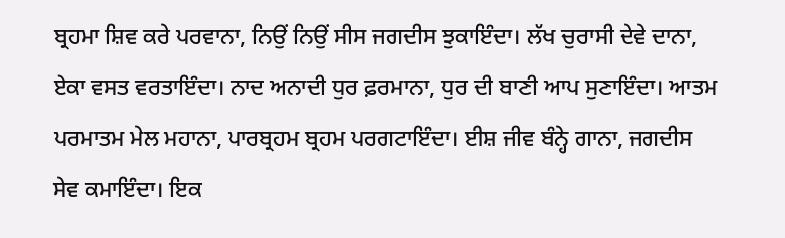ਬ੍ਰਹਮਾ ਸ਼ਿਵ ਕਰੇ ਪਰਵਾਨਾ, ਨਿਉਂ ਨਿਉਂ ਸੀਸ ਜਗਦੀਸ ਝੁਕਾਇੰਦਾ। ਲੱਖ ਚੁਰਾਸੀ ਦੇਵੇ ਦਾਨਾ, ਏਕਾ ਵਸਤ ਵਰਤਾਇੰਦਾ। ਨਾਦ ਅਨਾਦੀ ਧੁਰ ਫ਼ਰਮਾਨਾ, ਧੁਰ ਦੀ ਬਾਣੀ ਆਪ ਸੁਣਾਇੰਦਾ। ਆਤਮ ਪਰਮਾਤਮ ਮੇਲ ਮਹਾਨਾ, ਪਾਰਬ੍ਰਹਮ ਬ੍ਰਹਮ ਪਰਗਟਾਇੰਦਾ। ਈਸ਼ ਜੀਵ ਬੰਨ੍ਹੇ ਗਾਨਾ, ਜਗਦੀਸ ਸੇਵ ਕਮਾਇੰਦਾ। ਇਕ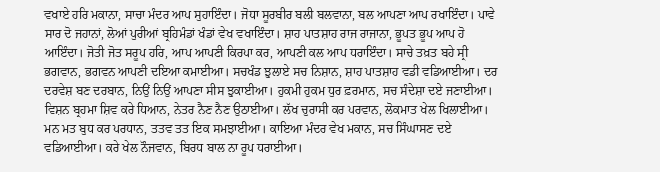ਵਖਾਏ ਹਰਿ ਮਕਾਨਾ, ਸਾਚਾ ਮੰਦਰ ਆਪ ਸੁਹਾਇੰਦਾ। ਜੋਧਾ ਸੂਰਬੀਰ ਬਲੀ ਬਲਵਾਨਾ, ਬਲ ਆਪਣਾ ਆਪ ਰਖਾਇੰਦਾ। ਪਾਵੇ ਸਾਰ ਦੋ ਜਹਾਨਾਂ, ਲੋਆਂ ਪੁਰੀਆਂ ਬ੍ਰਹਿਮੰਡਾਂ ਖੰਡਾਂ ਵੇਖ ਵਖਾਇੰਦਾ। ਸ਼ਾਹ ਪਾਤਸ਼ਾਹ ਰਾਜ ਰਾਜਾਨਾ, ਭੂਪਤ ਭੂਪ ਆਪ ਹੋ ਆਇੰਦਾ। ਜੋਤੀ ਜੋਤ ਸਰੂਪ ਹਰਿ, ਆਪ ਆਪਣੀ ਕਿਰਪਾ ਕਰ, ਆਪਣੀ ਕਲ ਆਪ ਧਰਾਇੰਦਾ। ਸਾਚੇ ਤਖ਼ਤ ਬਹੇ ਸ੍ਰੀ ਭਗਵਾਨ, ਭਗਵਨ ਆਪਣੀ ਦਇਆ ਕਮਾਈਆ। ਸਚਖੰਡ ਝੁਲਾਏ ਸਚ ਨਿਸ਼ਾਨ, ਸ਼ਾਹ ਪਾਤਸ਼ਾਹ ਵਡੀ ਵਡਿਆਈਆ। ਦਰ ਦਰਵੇਸ਼ ਬਣ ਦਰਬਾਨ, ਨਿਉਂ ਨਿਉਂ ਆਪਣਾ ਸੀਸ ਝੁਕਾਈਆ। ਹੁਕਮੀ ਹੁਕਮ ਧੁਰ ਫ਼ਰਮਾਨ, ਸਚ ਸੰਦੇਸ਼ਾ ਦਏ ਜਣਾਈਆ। ਵਿਸ਼ਨ ਬ੍ਰਹਮਾ ਸ਼ਿਵ ਕਰੇ ਧਿਆਨ, ਨੇਤਰ ਨੈਣ ਨੈਣ ਉਠਾਈਆ। ਲੱਖ ਚੁਰਾਸੀ ਕਰ ਪਰਵਾਨ, ਲੋਕਮਾਤ ਖੇਲ ਖਿਲਾਈਆ। ਮਨ ਮਤ ਬੁਧ ਕਰ ਪਰਧਾਨ, ਤਤਵ ਤਤ ਇਕ ਸਮਝਾਈਆ। ਕਾਇਆ ਮੰਦਰ ਵੇਖ ਮਕਾਨ, ਸਚ ਸਿੰਘਾਸਣ ਦਏ ਵਡਿਆਈਆ। ਕਰੇ ਖੇਲ ਨੌਜਵਾਨ, ਬਿਰਧ ਬਾਲ ਨਾ ਰੂਪ ਧਰਾਈਆ।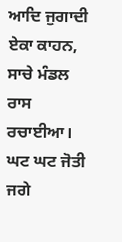ਆਦਿ ਜੁਗਾਦੀ ਏਕਾ ਕਾਹਨ, ਸਾਚੇ ਮੰਡਲ ਰਾਸ ਰਚਾਈਆ। ਘਟ ਘਟ ਜੋਤੀ ਜਗੇ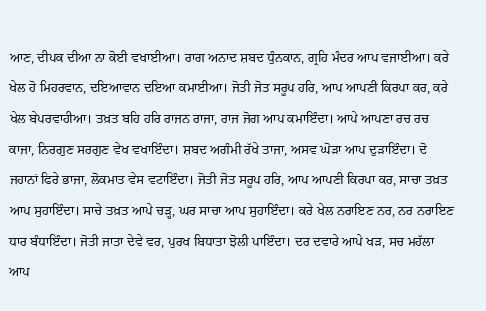ਆਣ, ਦੀਪਕ ਦੀਆ ਨਾ ਕੋਈ ਵਖਾਈਆ। ਰਾਗ ਅਨਾਦ ਸ਼ਬਦ ਧੁੰਨਕਾਨ, ਗ੍ਰਹਿ ਮੰਦਰ ਆਪ ਵਜਾਈਆ। ਕਰੇ ਖੇਲ ਹੋ ਮਿਹਰਵਾਨ, ਦਇਆਵਾਨ ਦਇਆ ਕਮਾਈਆ। ਜੋਤੀ ਜੋਤ ਸਰੂਪ ਹਰਿ, ਆਪ ਆਪਣੀ ਕਿਰਪਾ ਕਰ, ਕਰੇ ਖੇਲ ਬੇਪਰਵਾਹੀਆ। ਤਖ਼ਤ ਬਹਿ ਹਰਿ ਰਾਜਨ ਰਾਜਾ, ਰਾਜ ਜੋਗ ਆਪ ਕਮਾਇੰਦਾ। ਆਪੇ ਆਪਣਾ ਰਚ ਰਚ ਕਾਜਾ, ਨਿਰਗੁਣ ਸਰਗੁਣ ਵੇਖ ਵਖਾਇੰਦਾ। ਸ਼ਬਦ ਅਗੰਮੀ ਰੱਖੇ ਤਾਜਾ, ਅਸਵ ਘੋੜਾ ਆਪ ਦੁੜਾਇੰਦਾ। ਦੋ ਜਹਾਨਾਂ ਫਿਰੇ ਭਾਜਾ, ਲੋਕਮਾਤ ਵੇਸ ਵਟਾਇੰਦਾ। ਜੋਤੀ ਜੋਤ ਸਰੂਪ ਹਰਿ, ਆਪ ਆਪਣੀ ਕਿਰਪਾ ਕਰ, ਸਾਚਾ ਤਖ਼ਤ ਆਪ ਸੁਹਾਇੰਦਾ। ਸਾਚੇ ਤਖ਼ਤ ਆਪੇ ਚੜ੍ਹ, ਘਰ ਸਾਚਾ ਆਪ ਸੁਹਾਇੰਦਾ। ਕਰੇ ਖੇਲ ਨਰਾਇਣ ਨਰ, ਨਰ ਨਰਾਇਣ ਧਾਰ ਬੰਧਾਇੰਦਾ। ਜੋਤੀ ਜਾਤਾ ਦੇਵੇ ਵਰ, ਪੁਰਖ ਬਿਧਾਤਾ ਝੋਲੀ ਪਾਇੰਦਾ। ਦਰ ਦਵਾਰੇ ਆਪੇ ਖੜ, ਸਚ ਮਹੱਲਾ ਆਪ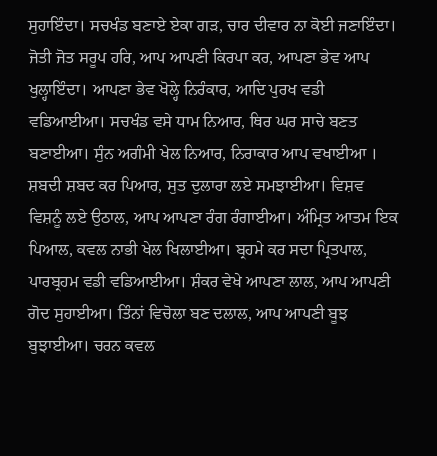ਸੁਹਾਇੰਦਾ। ਸਚਖੰਡ ਬਣਾਏ ਏਕਾ ਗੜ, ਚਾਰ ਦੀਵਾਰ ਨਾ ਕੋਈ ਜਣਾਇੰਦਾ। ਜੋਤੀ ਜੋਤ ਸਰੂਪ ਹਰਿ, ਆਪ ਆਪਣੀ ਕਿਰਪਾ ਕਰ, ਆਪਣਾ ਭੇਵ ਆਪ ਖੁਲ੍ਹਾਇੰਦਾ। ਆਪਣਾ ਭੇਵ ਖੋਲ੍ਹੇ ਨਿਰੰਕਾਰ, ਆਦਿ ਪੁਰਖ ਵਡੀ ਵਡਿਆਈਆ। ਸਚਖੰਡ ਵਸੇ ਧਾਮ ਨਿਆਰ, ਥਿਰ ਘਰ ਸਾਚੇ ਬਣਤ ਬਣਾਈਆ। ਸੁੰਨ ਅਗੰਮੀ ਖੇਲ ਨਿਆਰ, ਨਿਰਾਕਾਰ ਆਪ ਵਖਾਈਆ । ਸ਼ਬਦੀ ਸ਼ਬਦ ਕਰ ਪਿਆਰ, ਸੁਤ ਦੁਲਾਰਾ ਲਏ ਸਮਝਾਈਆ। ਵਿਸ਼ਵ ਵਿਸ਼ਨੂੰ ਲਏ ਉਠਾਲ, ਆਪ ਆਪਣਾ ਰੰਗ ਰੰਗਾਈਆ। ਅੰਮ੍ਰਿਤ ਆਤਮ ਇਕ ਪਿਆਲ, ਕਵਲ ਨਾਭੀ ਖੇਲ ਖਿਲਾਈਆ। ਬ੍ਰਹਮੇ ਕਰ ਸਦਾ ਪ੍ਰਿਤਪਾਲ, ਪਾਰਬ੍ਰਹਮ ਵਡੀ ਵਡਿਆਈਆ। ਸ਼ੰਕਰ ਵੇਖੇ ਆਪਣਾ ਲਾਲ, ਆਪ ਆਪਣੀ ਗੋਦ ਸੁਹਾਈਆ। ਤਿੰਨਾਂ ਵਿਚੋਲਾ ਬਣ ਦਲਾਲ, ਆਪ ਆਪਣੀ ਬੂਝ ਬੁਝਾਈਆ। ਚਰਨ ਕਵਲ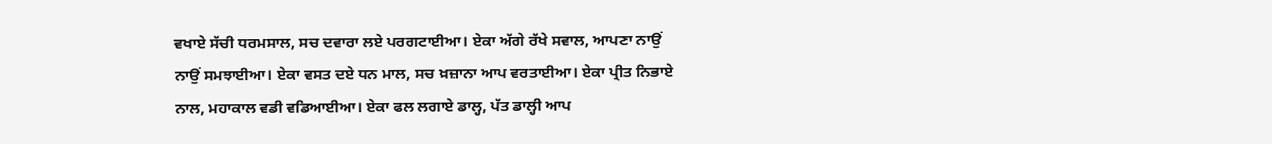ਵਖਾਏ ਸੱਚੀ ਧਰਮਸਾਲ, ਸਚ ਦਵਾਰਾ ਲਏ ਪਰਗਟਾਈਆ। ਏਕਾ ਅੱਗੇ ਰੱਖੇ ਸਵਾਲ, ਆਪਣਾ ਨਾਉਂ ਨਾਉਂ ਸਮਝਾਈਆ। ਏਕਾ ਵਸਤ ਦਏ ਧਨ ਮਾਲ, ਸਚ ਖ਼ਜ਼ਾਨਾ ਆਪ ਵਰਤਾਈਆ। ਏਕਾ ਪ੍ਰੀਤ ਨਿਭਾਏ ਨਾਲ, ਮਹਾਕਾਲ ਵਡੀ ਵਡਿਆਈਆ। ਏਕਾ ਫਲ ਲਗਾਏ ਡਾਲ੍ਹ, ਪੱਤ ਡਾਲ੍ਹੀ ਆਪ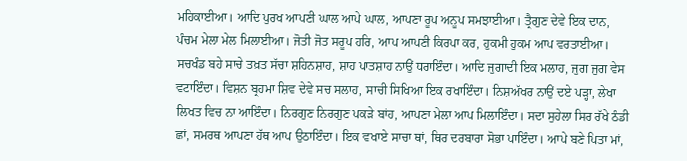ਮਹਿਕਾਈਆ। ਆਦਿ ਪੁਰਖ ਆਪਣੀ ਘਾਲ ਆਪੇ ਘਾਲ, ਆਪਣਾ ਰੂਪ ਅਨੂਪ ਸਮਝਾਈਆ। ਤ੍ਰੈਗੁਣ ਦੇਵੇ ਇਕ ਦਾਨ, ਪੰਚਮ ਮੇਲਾ ਮੇਲ ਮਿਲਾਈਆ। ਜੋਤੀ ਜੋਤ ਸਰੂਪ ਹਰਿ, ਆਪ ਆਪਣੀ ਕਿਰਪਾ ਕਰ, ਹੁਕਮੀ ਹੁਕਮ ਆਪ ਵਰਤਾਈਆ। ਸਚਖੰਡ ਬਹੇ ਸਾਚੇ ਤਖ਼ਤ ਸੱਚਾ ਸ਼ਹਿਨਸ਼ਾਹ, ਸ਼ਾਹ ਪਾਤਸ਼ਾਹ ਨਾਉਂ ਧਰਾਇੰਦਾ। ਆਦਿ ਜੁਗਾਦੀ ਇਕ ਮਲਾਹ, ਜੁਗ ਜੁਗ ਵੇਸ ਵਟਾਇੰਦਾ। ਵਿਸ਼ਨ ਬ੍ਰਹਮਾ ਸ਼ਿਵ ਦੇਵੇ ਸਚ ਸਲਾਹ, ਸਾਚੀ ਸਿਖਿਆ ਇਕ ਰਖਾਇੰਦਾ। ਨਿਸ਼ਅੱਖਰ ਨਾਉਂ ਦਏ ਪੜ੍ਹਾ, ਲੇਖਾ ਲਿਖਤ ਵਿਚ ਨਾ ਆਇੰਦਾ। ਨਿਰਗੁਣ ਨਿਰਗੁਣ ਪਕੜੇ ਬਾਂਹ, ਆਪਣਾ ਮੇਲਾ ਆਪ ਮਿਲਾਇੰਦਾ। ਸਦਾ ਸੁਹੇਲਾ ਸਿਰ ਰੱਖੇ ਠੰਡੀ ਛਾਂ, ਸਮਰਥ ਆਪਣਾ ਹੱਥ ਆਪ ਉਠਾਇੰਦਾ। ਇਕ ਵਖਾਏ ਸਾਚਾ ਥਾਂ, ਥਿਰ ਦਰਬਾਰਾ ਸੋਭਾ ਪਾਇੰਦਾ। ਆਪੇ ਬਣੇ ਪਿਤਾ ਮਾਂ,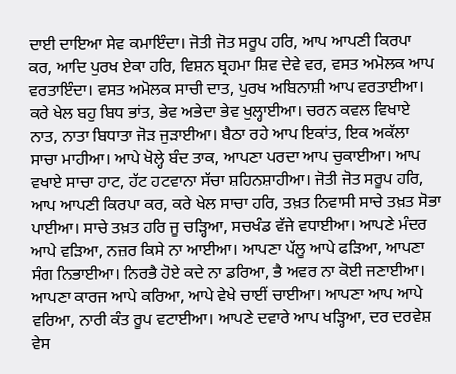ਦਾਈ ਦਾਇਆ ਸੇਵ ਕਮਾਇੰਦਾ। ਜੋਤੀ ਜੋਤ ਸਰੂਪ ਹਰਿ, ਆਪ ਆਪਣੀ ਕਿਰਪਾ ਕਰ, ਆਦਿ ਪੁਰਖ ਏਕਾ ਹਰਿ, ਵਿਸ਼ਨ ਬ੍ਰਹਮਾ ਸ਼ਿਵ ਦੇਵੇ ਵਰ, ਵਸਤ ਅਮੋਲਕ ਆਪ ਵਰਤਾਇੰਦਾ। ਵਸਤ ਅਮੋਲਕ ਸਾਚੀ ਦਾਤ, ਪੁਰਖ ਅਬਿਨਾਸ਼ੀ ਆਪ ਵਰਤਾਈਆ। ਕਰੇ ਖੇਲ ਬਹੁ ਬਿਧ ਭਾਂਤ, ਭੇਵ ਅਭੇਦਾ ਭੇਵ ਖੁਲ੍ਹਾਈਆ। ਚਰਨ ਕਵਲ ਵਿਖਾਏ ਨਾਤ, ਨਾਤਾ ਬਿਧਾਤਾ ਜੋੜ ਜੁੜਾਈਆ। ਬੈਠਾ ਰਹੇ ਆਪ ਇਕਾਂਤ, ਇਕ ਅਕੱਲਾ ਸਾਚਾ ਮਾਹੀਆ। ਆਪੇ ਖੋਲ੍ਹੇ ਬੰਦ ਤਾਕ, ਆਪਣਾ ਪਰਦਾ ਆਪ ਚੁਕਾਈਆ। ਆਪ ਵਖਾਏ ਸਾਚਾ ਹਾਟ, ਹੱਟ ਹਟਵਾਨਾ ਸੱਚਾ ਸ਼ਹਿਨਸ਼ਾਹੀਆ। ਜੋਤੀ ਜੋਤ ਸਰੂਪ ਹਰਿ, ਆਪ ਆਪਣੀ ਕਿਰਪਾ ਕਰ, ਕਰੇ ਖੇਲ ਸਾਚਾ ਹਰਿ, ਤਖ਼ਤ ਨਿਵਾਸੀ ਸਾਚੇ ਤਖ਼ਤ ਸੋਭਾ ਪਾਈਆ। ਸਾਚੇ ਤਖ਼ਤ ਹਰਿ ਜੂ ਚੜ੍ਹਿਆ, ਸਚਖੰਡ ਵੱਜੇ ਵਧਾਈਆ। ਆਪਣੇ ਮੰਦਰ ਆਪੇ ਵੜਿਆ, ਨਜ਼ਰ ਕਿਸੇ ਨਾ ਆਈਆ। ਆਪਣਾ ਪੱਲੂ ਆਪੇ ਫੜਿਆ, ਆਪਣਾ ਸੰਗ ਨਿਭਾਈਆ। ਨਿਰਭੈ ਹੋਏ ਕਦੇ ਨਾ ਡਰਿਆ, ਭੈ ਅਵਰ ਨਾ ਕੋਈ ਜਣਾਈਆ। ਆਪਣਾ ਕਾਰਜ ਆਪੇ ਕਰਿਆ, ਆਪੇ ਵੇਖੇ ਚਾਈਂ ਚਾਈਆ। ਆਪਣਾ ਆਪ ਆਪੇ ਵਰਿਆ, ਨਾਰੀ ਕੰਤ ਰੂਪ ਵਟਾਈਆ। ਆਪਣੇ ਦਵਾਰੇ ਆਪ ਖੜ੍ਹਿਆ, ਦਰ ਦਰਵੇਸ਼ ਵੇਸ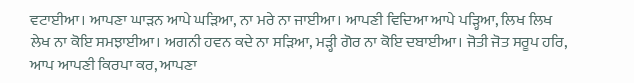ਵਟਾਈਆ। ਆਪਣਾ ਘਾੜਨ ਆਪੇ ਘੜਿਆ, ਨਾ ਮਰੇ ਨਾ ਜਾਈਆ। ਆਪਣੀ ਵਿਦਿਆ ਆਪੇ ਪੜ੍ਹਿਆ, ਲਿਖ ਲਿਖ ਲੇਖ ਨਾ ਕੋਇ ਸਮਝਾਈਆ। ਅਗਨੀ ਹਵਨ ਕਦੇ ਨਾ ਸੜਿਆ, ਮੜ੍ਹੀ ਗੋਰ ਨਾ ਕੋਇ ਦਬਾਈਆ। ਜੋਤੀ ਜੋਤ ਸਰੂਪ ਹਰਿ, ਆਪ ਆਪਣੀ ਕਿਰਪਾ ਕਰ, ਆਪਣਾ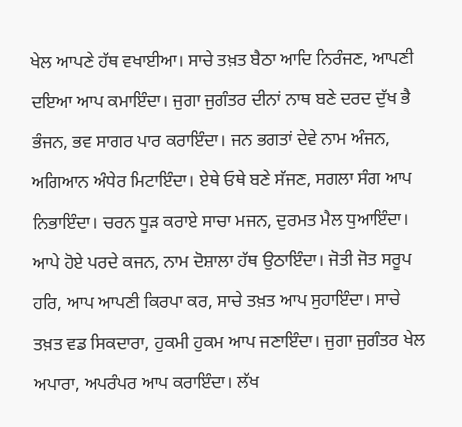ਖੇਲ ਆਪਣੇ ਹੱਥ ਵਖਾਈਆ। ਸਾਚੇ ਤਖ਼ਤ ਬੈਠਾ ਆਦਿ ਨਿਰੰਜਣ, ਆਪਣੀ ਦਇਆ ਆਪ ਕਮਾਇੰਦਾ। ਜੁਗਾ ਜੁਗੰਤਰ ਦੀਨਾਂ ਨਾਥ ਬਣੇ ਦਰਦ ਦੁੱਖ ਭੈ ਭੰਜਨ, ਭਵ ਸਾਗਰ ਪਾਰ ਕਰਾਇੰਦਾ। ਜਨ ਭਗਤਾਂ ਦੇਵੇ ਨਾਮ ਅੰਜਨ, ਅਗਿਆਨ ਅੰਧੇਰ ਮਿਟਾਇੰਦਾ। ਏਥੇ ਓਥੇ ਬਣੇ ਸੱਜਣ, ਸਗਲਾ ਸੰਗ ਆਪ ਨਿਭਾਇੰਦਾ। ਚਰਨ ਧੂੜ ਕਰਾਏ ਸਾਚਾ ਮਜਨ, ਦੁਰਮਤ ਮੈਲ ਧੁਆਇੰਦਾ। ਆਪੇ ਹੋਏ ਪਰਦੇ ਕਜਨ, ਨਾਮ ਦੋਸ਼ਾਲਾ ਹੱਥ ਉਠਾਇੰਦਾ। ਜੋਤੀ ਜੋਤ ਸਰੂਪ ਹਰਿ, ਆਪ ਆਪਣੀ ਕਿਰਪਾ ਕਰ, ਸਾਚੇ ਤਖ਼ਤ ਆਪ ਸੁਹਾਇੰਦਾ। ਸਾਚੇ ਤਖ਼ਤ ਵਡ ਸਿਕਦਾਰਾ, ਹੁਕਮੀ ਹੁਕਮ ਆਪ ਜਣਾਇੰਦਾ। ਜੁਗਾ ਜੁਗੰਤਰ ਖੇਲ ਅਪਾਰਾ, ਅਪਰੰਪਰ ਆਪ ਕਰਾਇੰਦਾ। ਲੱਖ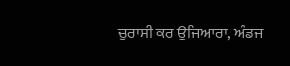ਚੁਰਾਸੀ ਕਰ ਉਜਿਆਰਾ, ਅੰਡਜ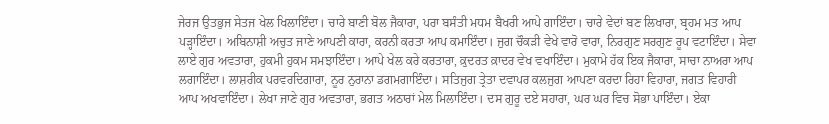ਜੇਰਜ ਉਤਭੁਜ ਸੇਤਜ ਖੇਲ ਖਿਲਾਇੰਦਾ। ਚਾਰੇ ਬਾਣੀ ਬੋਲ ਜੈਕਾਰਾ, ਪਰਾ ਬਸੰਤੀ ਮਧਮ ਬੈਖਰੀ ਆਪੇ ਗਾਇੰਦਾ। ਚਾਰੇ ਵੇਦਾਂ ਬਣ ਲਿਖਾਰਾ, ਬ੍ਰਹਮ ਮਤ ਆਪ ਪੜ੍ਹਾਇੰਦਾ। ਅਬਿਨਾਸ਼ੀ ਅਚੁਤ ਜਾਣੇ ਆਪਣੀ ਕਾਰਾ, ਕਰਨੀ ਕਰਤਾ ਆਪ ਕਮਾਇੰਦਾ। ਜੁਗ ਚੌਕੜੀ ਵੇਖੇ ਵਾਰੋ ਵਾਰਾ, ਨਿਰਗੁਣ ਸਰਗੁਣ ਰੂਪ ਵਟਾਇੰਦਾ। ਸੇਵਾ ਲਾਏ ਗੁਰ ਅਵਤਾਰਾ, ਹੁਕਮੀ ਹੁਕਮ ਸਮਝਾਇੰਦਾ। ਆਪੇ ਖੇਲ ਕਰੇ ਕਰਤਾਰਾ, ਕ਼ੁਦਰਤ ਕ਼ਾਦਰ ਵੇਖ ਵਖਾਇੰਦਾ। ਮੁਕਾਮੇ ਹੱਕ ਇਕ ਜੈਕਾਰਾ, ਸਾਚਾ ਨਾਅਰਾ ਆਪ ਲਗਾਇੰਦਾ। ਲਾਸ਼ਰੀਕ ਪਰਵਰਦਿਗਾਰਾ, ਨੂਰ ਨੁਰਾਨਾ ਡਗਮਗਾਇੰਦਾ। ਸਤਿਜੁਗ ਤ੍ਰੇਤਾ ਦਵਾਪਰ ਕਲਜੁਗ ਆਪਣਾ ਕਰਦਾ ਰਿਹਾ ਵਿਹਾਰਾ, ਜਗਤ ਵਿਹਾਰੀ ਆਪ ਅਖਵਾਇੰਦਾ। ਲੇਖਾ ਜਾਣੇ ਗੁਰ ਅਵਤਾਰਾ, ਭਗਤ ਅਠਾਰਾਂ ਮੇਲ ਮਿਲਾਇੰਦਾ। ਦਸ ਗੁਰੂ ਦਏ ਸਹਾਰਾ, ਘਰ ਘਰ ਵਿਚ ਸੋਭਾ ਪਾਇੰਦਾ। ਏਕਾ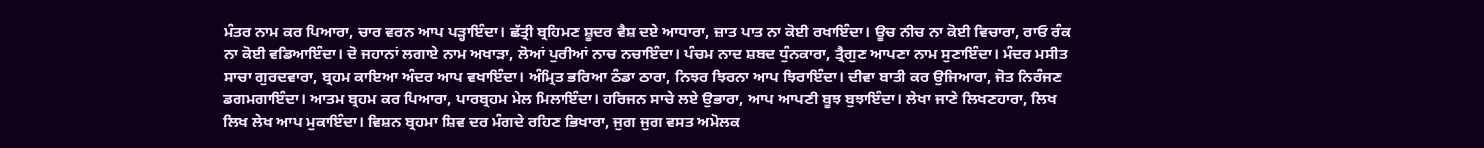ਮੰਤਰ ਨਾਮ ਕਰ ਪਿਆਰਾ, ਚਾਰ ਵਰਨ ਆਪ ਪੜ੍ਹਾਇੰਦਾ। ਛੱਤ੍ਰੀ ਬ੍ਰਹਿਮਣ ਸ਼ੂਦਰ ਵੈਸ਼ ਦਏ ਆਧਾਰਾ, ਜ਼ਾਤ ਪਾਤ ਨਾ ਕੋਈ ਰਖਾਇੰਦਾ। ਊਚ ਨੀਚ ਨਾ ਕੋਈ ਵਿਚਾਰਾ, ਰਾਓ ਰੰਕ ਨਾ ਕੋਈ ਵਡਿਆਇੰਦਾ। ਦੋ ਜਹਾਨਾਂ ਲਗਾਏ ਨਾਮ ਅਖਾੜਾ, ਲੋਆਂ ਪੁਰੀਆਂ ਨਾਚ ਨਚਾਇੰਦਾ। ਪੰਚਮ ਨਾਦ ਸ਼ਬਦ ਧੁੰਨਕਾਰਾ, ਤ੍ਰੈਗੁਣ ਆਪਣਾ ਨਾਮ ਸੁਣਾਇੰਦਾ। ਮੰਦਰ ਮਸੀਤ ਸਾਚਾ ਗੁਰਦਵਾਰਾ, ਬ੍ਰਹਮ ਕਾਇਆ ਅੰਦਰ ਆਪ ਵਖਾਇੰਦਾ। ਅੰਮ੍ਰਿਤ ਭਰਿਆ ਠੰਡਾ ਠਾਰਾ, ਨਿਝਰ ਝਿਰਨਾ ਆਪ ਝਿਰਾਇੰਦਾ। ਦੀਵਾ ਬਾਤੀ ਕਰ ਉਜਿਆਰਾ, ਜੋਤ ਨਿਰੰਜਣ ਡਗਮਗਾਇੰਦਾ। ਆਤਮ ਬ੍ਰਹਮ ਕਰ ਪਿਆਰਾ, ਪਾਰਬ੍ਰਹਮ ਮੇਲ ਮਿਲਾਇੰਦਾ। ਹਰਿਜਨ ਸਾਚੇ ਲਏ ਉਭਾਰਾ, ਆਪ ਆਪਣੀ ਬੂਝ ਬੁਝਾਇੰਦਾ। ਲੇਖਾ ਜਾਣੇ ਲਿਖਣਹਾਰਾ, ਲਿਖ ਲਿਖ ਲੇਖ ਆਪ ਮੁਕਾਇੰਦਾ। ਵਿਸ਼ਨ ਬ੍ਰਹਮਾ ਸ਼ਿਵ ਦਰ ਮੰਗਦੇ ਰਹਿਣ ਭਿਖਾਰਾ, ਜੁਗ ਜੁਗ ਵਸਤ ਅਮੋਲਕ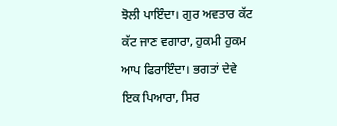ਝੋਲੀ ਪਾਇੰਦਾ। ਗੁਰ ਅਵਤਾਰ ਕੱਟ ਕੱਟ ਜਾਣ ਵਗਾਰਾ, ਹੁਕਮੀ ਹੁਕਮ ਆਪ ਫਿਰਾਇੰਦਾ। ਭਗਤਾਂ ਦੇਵੇ ਇਕ ਪਿਆਰਾ, ਸਿਰ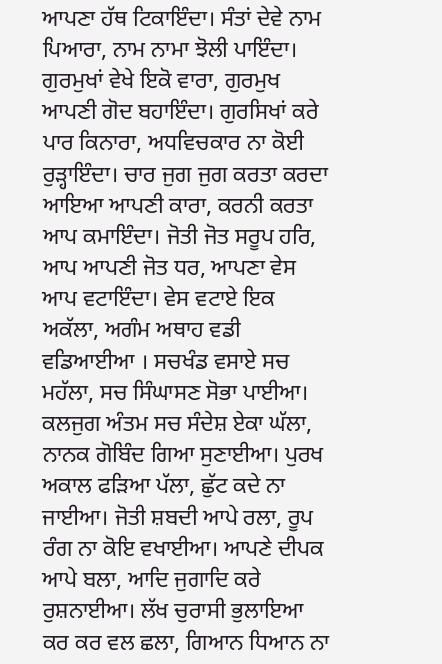ਆਪਣਾ ਹੱਥ ਟਿਕਾਇੰਦਾ। ਸੰਤਾਂ ਦੇਵੇ ਨਾਮ ਪਿਆਰਾ, ਨਾਮ ਨਾਮਾ ਝੋਲੀ ਪਾਇੰਦਾ। ਗੁਰਮੁਖਾਂ ਵੇਖੇ ਇਕੋ ਵਾਰਾ, ਗੁਰਮੁਖ ਆਪਣੀ ਗੋਦ ਬਹਾਇੰਦਾ। ਗੁਰਸਿਖਾਂ ਕਰੇ ਪਾਰ ਕਿਨਾਰਾ, ਅਧਵਿਚਕਾਰ ਨਾ ਕੋਈ ਰੁੜ੍ਹਾਇੰਦਾ। ਚਾਰ ਜੁਗ ਜੁਗ ਕਰਤਾ ਕਰਦਾ ਆਇਆ ਆਪਣੀ ਕਾਰਾ, ਕਰਨੀ ਕਰਤਾ ਆਪ ਕਮਾਇੰਦਾ। ਜੋਤੀ ਜੋਤ ਸਰੂਪ ਹਰਿ, ਆਪ ਆਪਣੀ ਜੋਤ ਧਰ, ਆਪਣਾ ਵੇਸ ਆਪ ਵਟਾਇੰਦਾ। ਵੇਸ ਵਟਾਏ ਇਕ ਅਕੱਲਾ, ਅਗੰਮ ਅਥਾਹ ਵਡੀ ਵਡਿਆਈਆ । ਸਚਖੰਡ ਵਸਾਏ ਸਚ ਮਹੱਲਾ, ਸਚ ਸਿੰਘਾਸਣ ਸੋਭਾ ਪਾਈਆ। ਕਲਜੁਗ ਅੰਤਮ ਸਚ ਸੰਦੇਸ਼ ਏਕਾ ਘੱਲਾ, ਨਾਨਕ ਗੋਬਿੰਦ ਗਿਆ ਸੁਣਾਈਆ। ਪੁਰਖ ਅਕਾਲ ਫੜਿਆ ਪੱਲਾ, ਛੁੱਟ ਕਦੇ ਨਾ ਜਾਈਆ। ਜੋਤੀ ਸ਼ਬਦੀ ਆਪੇ ਰਲਾ, ਰੂਪ ਰੰਗ ਨਾ ਕੋਇ ਵਖਾਈਆ। ਆਪਣੇ ਦੀਪਕ ਆਪੇ ਬਲਾ, ਆਦਿ ਜੁਗਾਦਿ ਕਰੇ ਰੁਸ਼ਨਾਈਆ। ਲੱਖ ਚੁਰਾਸੀ ਭੁਲਾਇਆ ਕਰ ਕਰ ਵਲ ਛਲਾ, ਗਿਆਨ ਧਿਆਨ ਨਾ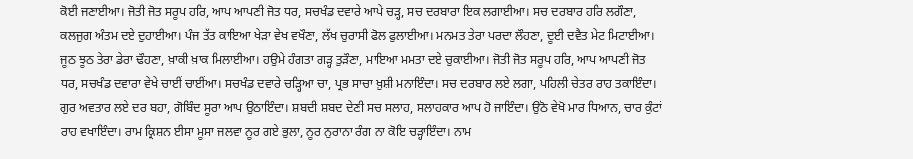ਕੋਈ ਜਣਾਈਆ। ਜੋਤੀ ਜੋਤ ਸਰੂਪ ਹਰਿ, ਆਪ ਆਪਣੀ ਜੋਤ ਧਰ, ਸਚਖੰਡ ਦਵਾਰੇ ਆਪੇ ਚੜ੍ਹ, ਸਚ ਦਰਬਾਰਾ ਇਕ ਲਗਾਈਆ। ਸਚ ਦਰਬਾਰ ਹਰਿ ਲਗੌਣਾ, ਕਲਜੁਗ ਅੰਤਮ ਦਏ ਦੁਹਾਈਆ। ਪੰਜ ਤੱਤ ਕਾਇਆ ਖੇੜਾ ਵੇਖ ਵਖੌਣਾ, ਲੱਖ ਚੁਰਾਸੀ ਫੋਲ ਫੁਲਾਈਆ। ਮਨਮਤ ਤੇਰਾ ਪਰਦਾ ਲੌਹਣਾ, ਦੂਈ ਦਵੈਤ ਮੇਟ ਮਿਟਾਈਆ। ਜੂਠ ਝੂਠ ਤੇਰਾ ਡੇਰਾ ਢੌਹਣਾ, ਖ਼ਾਕੀ ਖ਼ਾਕ ਮਿਲਾਈਆ। ਹਉਮੇ ਹੰਗਤਾ ਗੜ੍ਹ ਤੁੜੌਣਾ, ਮਾਇਆ ਮਮਤਾ ਦਏ ਚੁਕਾਈਆ। ਜੋਤੀ ਜੋਤ ਸਰੂਪ ਹਰਿ, ਆਪ ਆਪਣੀ ਜੋਤ ਧਰ, ਸਚਖੰਡ ਦਵਾਰਾ ਵੇਖੇ ਚਾਈਂ ਚਾਈਂਆ। ਸਚਖੰਡ ਦਵਾਰੇ ਚੜ੍ਹਿਆ ਚਾ, ਪ੍ਰਭ ਸਾਚਾ ਖ਼ੁਸ਼ੀ ਮਨਾਇੰਦਾ। ਸਚ ਦਰਬਾਰ ਲਏ ਲਗਾ, ਪਹਿਲੀ ਚੇਤਰ ਰਾਹ ਤਕਾਇੰਦਾ। ਗੁਰ ਅਵਤਾਰ ਲਏ ਦਰ ਬਹਾ, ਗੋਬਿੰਦ ਸੂਰਾ ਆਪ ਉਠਾਇੰਦਾ। ਸ਼ਬਦੀ ਸ਼ਬਦ ਦੇਣੀ ਸਚ ਸਲਾਹ, ਸਲਾਹਕਾਰ ਆਪ ਹੋ ਜਾਇੰਦਾ। ਉਠੋ ਵੇਖੋ ਮਾਰ ਧਿਆਨ, ਚਾਰ ਕੁੰਟਾਂ ਰਾਹ ਵਖਾਇੰਦਾ। ਰਾਮ ਕ੍ਰਿਸ਼ਨ ਈਸਾ ਮੂਸਾ ਜਲਵਾ ਨੂਰ ਗਏ ਭੁਲਾ, ਨੂਰ ਨੁਰਾਨਾ ਰੰਗ ਨਾ ਕੋਇ ਚੜ੍ਹਾਇੰਦਾ। ਨਾਮ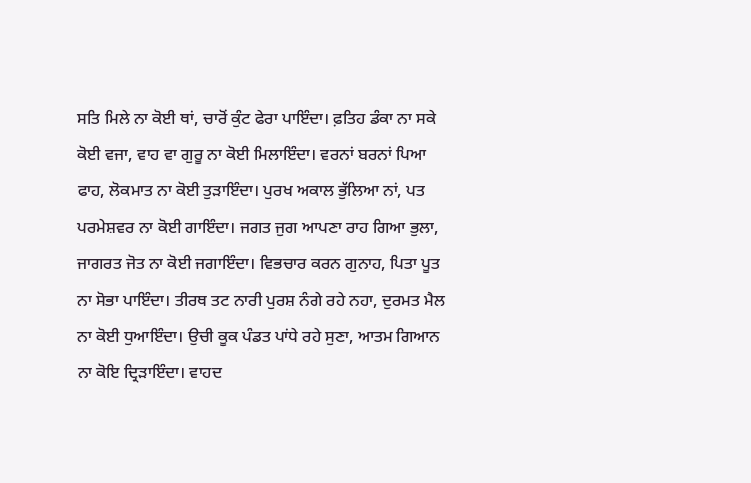ਸਤਿ ਮਿਲੇ ਨਾ ਕੋਈ ਥਾਂ, ਚਾਰੋਂ ਕੁੰਟ ਫੇਰਾ ਪਾਇੰਦਾ। ਫ਼ਤਿਹ ਡੰਕਾ ਨਾ ਸਕੇ ਕੋਈ ਵਜਾ, ਵਾਹ ਵਾ ਗੁਰੂ ਨਾ ਕੋਈ ਮਿਲਾਇੰਦਾ। ਵਰਨਾਂ ਬਰਨਾਂ ਪਿਆ ਫਾਹ, ਲੋਕਮਾਤ ਨਾ ਕੋਈ ਤੁੜਾਇੰਦਾ। ਪੁਰਖ ਅਕਾਲ ਭੁੱਲਿਆ ਨਾਂ, ਪਤ ਪਰਮੇਸ਼ਵਰ ਨਾ ਕੋਈ ਗਾਇੰਦਾ। ਜਗਤ ਜੁਗ ਆਪਣਾ ਰਾਹ ਗਿਆ ਭੁਲਾ, ਜਾਗਰਤ ਜੋਤ ਨਾ ਕੋਈ ਜਗਾਇੰਦਾ। ਵਿਭਚਾਰ ਕਰਨ ਗੁਨਾਹ, ਪਿਤਾ ਪੂਤ ਨਾ ਸੋਭਾ ਪਾਇੰਦਾ। ਤੀਰਥ ਤਟ ਨਾਰੀ ਪੁਰਸ਼ ਨੰਗੇ ਰਹੇ ਨਹਾ, ਦੁਰਮਤ ਮੈਲ ਨਾ ਕੋਈ ਧੁਆਇੰਦਾ। ਉਚੀ ਕੂਕ ਪੰਡਤ ਪਾਂਧੇ ਰਹੇ ਸੁਣਾ, ਆਤਮ ਗਿਆਨ ਨਾ ਕੋਇ ਦ੍ਰਿੜਾਇੰਦਾ। ਵਾਹਦ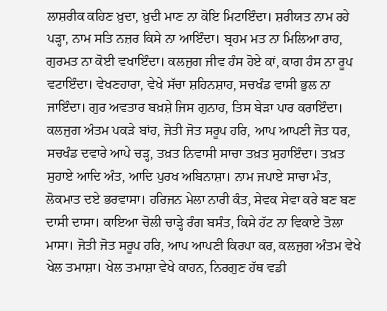ਲਾਸ਼ਰੀਕ ਕਹਿਣ ਖ਼ੁਦਾ, ਖ਼ੁਦੀ ਮਾਣ ਨਾ ਕੋਇ ਮਿਟਾਇੰਦਾ। ਸ਼ਰੀਯਤ ਨਾਮ ਰਹੇ ਪੜ੍ਹਾ, ਨਾਮ ਸਤਿ ਨਜ਼ਰ ਕਿਸੇ ਨਾ ਆਇੰਦਾ। ਬ੍ਰਹਮ ਮਤ ਨਾ ਮਿਲਿਆ ਰਾਹ, ਗੁਰਮਤ ਨਾ ਕੋਈ ਵਖਾਇੰਦਾ। ਕਲਜੁਗ ਜੀਵ ਹੰਸ ਹੋਏ ਕਾਂ, ਕਾਗ ਹੰਸ ਨਾ ਰੂਪ ਵਟਾਇੰਦਾ। ਵੇਖਣਹਾਰਾ, ਵੇਖੇ ਸੱਚਾ ਸ਼ਹਿਨਸ਼ਾਹ, ਸਚਖੰਡ ਵਾਸੀ ਭੁਲ ਨਾ ਜਾਇੰਦਾ। ਗੁਰ ਅਵਤਾਰ ਬਖ਼ਸ਼ੇ ਜਿਸ ਗੁਨਾਹ, ਤਿਸ ਬੇੜਾ ਪਾਰ ਕਰਾਇੰਦਾ। ਕਲਜੁਗ ਅੰਤਮ ਪਕੜੇ ਬਾਂਹ, ਜੋਤੀ ਜੋਤ ਸਰੂਪ ਹਰਿ, ਆਪ ਆਪਣੀ ਜੋਤ ਧਰ, ਸਚਖੰਡ ਦਵਾਰੇ ਆਪੇ ਚੜ੍ਹ, ਤਖ਼ਤ ਨਿਵਾਸੀ ਸਾਚਾ ਤਖ਼ਤ ਸੁਹਾਇੰਦਾ। ਤਖ਼ਤ ਸੁਹਾਏ ਆਦਿ ਅੰਤ, ਆਦਿ ਪੁਰਖ ਅਬਿਨਾਸ਼ਾ। ਨਾਮ ਜਪਾਏ ਸਾਚਾ ਮੰਤ, ਲੋਕਮਾਤ ਦਏ ਭਰਵਾਸਾ। ਹਰਿਜਨ ਮੇਲਾ ਨਾਰੀ ਕੰਤ, ਸੇਵਕ ਸੇਵਾ ਕਰੇ ਬਣ ਬਣ ਦਾਸੀ ਦਾਸਾ। ਕਾਇਆ ਚੋਲੀ ਚਾੜ੍ਹੇ ਰੰਗ ਬਸੰਤ, ਕਿਸੇ ਹੱਟ ਨਾ ਵਿਕਾਏ ਤੋਲਾ ਮਾਸਾ। ਜੋਤੀ ਜੋਤ ਸਰੂਪ ਹਰਿ, ਆਪ ਆਪਣੀ ਕਿਰਪਾ ਕਰ, ਕਲਜੁਗ ਅੰਤਮ ਵੇਖੇ ਖੇਲ ਤਮਾਸ਼ਾ। ਖੇਲ ਤਮਾਸ਼ਾ ਵੇਖੇ ਕਾਹਨ, ਨਿਰਗੁਣ ਹੱਥ ਵਡੀ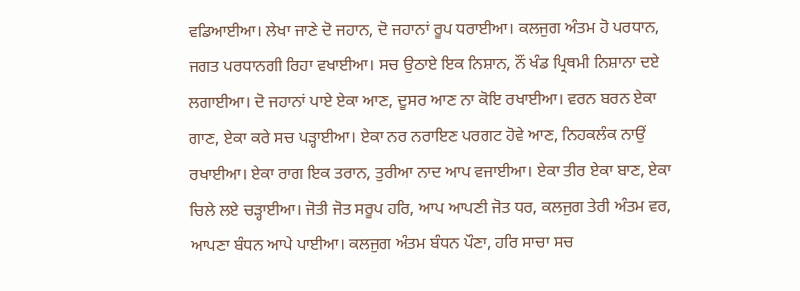ਵਡਿਆਈਆ। ਲੇਖਾ ਜਾਣੇ ਦੋ ਜਹਾਨ, ਦੋ ਜਹਾਨਾਂ ਰੂਪ ਧਰਾਈਆ। ਕਲਜੁਗ ਅੰਤਮ ਹੋ ਪਰਧਾਨ, ਜਗਤ ਪਰਧਾਨਗੀ ਰਿਹਾ ਵਖਾਈਆ। ਸਚ ਉਠਾਏ ਇਕ ਨਿਸ਼ਾਨ, ਨੌਂ ਖੰਡ ਪ੍ਰਿਥਮੀ ਨਿਸ਼ਾਨਾ ਦਏ ਲਗਾਈਆ। ਦੋ ਜਹਾਨਾਂ ਪਾਏ ਏਕਾ ਆਣ, ਦੂਸਰ ਆਣ ਨਾ ਕੋਇ ਰਖਾਈਆ। ਵਰਨ ਬਰਨ ਏਕਾ ਗਾਣ, ਏਕਾ ਕਰੇ ਸਚ ਪੜ੍ਹਾਈਆ। ਏਕਾ ਨਰ ਨਰਾਇਣ ਪਰਗਟ ਹੋਵੇ ਆਣ, ਨਿਹਕਲੰਕ ਨਾਉਂ ਰਖਾਈਆ। ਏਕਾ ਰਾਗ ਇਕ ਤਰਾਨ, ਤੁਰੀਆ ਨਾਦ ਆਪ ਵਜਾਈਆ। ਏਕਾ ਤੀਰ ਏਕਾ ਬਾਣ, ਏਕਾ ਚਿਲੇ ਲਏ ਚੜ੍ਹਾਈਆ। ਜੋਤੀ ਜੋਤ ਸਰੂਪ ਹਰਿ, ਆਪ ਆਪਣੀ ਜੋਤ ਧਰ, ਕਲਜੁਗ ਤੇਰੀ ਅੰਤਮ ਵਰ, ਆਪਣਾ ਬੰਧਨ ਆਪੇ ਪਾਈਆ। ਕਲਜੁਗ ਅੰਤਮ ਬੰਧਨ ਪੌਣਾ, ਹਰਿ ਸਾਚਾ ਸਚ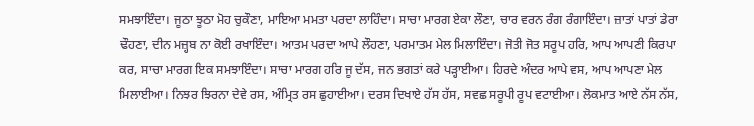ਸਮਝਾਇੰਦਾ। ਜੂਠਾ ਝੂਠਾ ਮੋਹ ਚੁਕੌਣਾ, ਮਾਇਆ ਮਮਤਾ ਪਰਦਾ ਲਾਹਿੰਦਾ। ਸਾਚਾ ਮਾਰਗ ਏਕਾ ਲੌਣਾ, ਚਾਰ ਵਰਨ ਰੰਗ ਰੰਗਾਇੰਦਾ। ਜ਼ਾਤਾਂ ਪਾਤਾਂ ਡੇਰਾ ਢੌਹਣਾ, ਦੀਨ ਮਜ਼੍ਹਬ ਨਾ ਕੋਈ ਰਖਾਇੰਦਾ। ਆਤਮ ਪਰਦਾ ਆਪੇ ਲੌਹਣਾ, ਪਰਮਾਤਮ ਮੇਲ ਮਿਲਾਇੰਦਾ। ਜੋਤੀ ਜੋਤ ਸਰੂਪ ਹਰਿ, ਆਪ ਆਪਣੀ ਕਿਰਪਾ ਕਰ, ਸਾਚਾ ਮਾਰਗ ਇਕ ਸਮਝਾਇੰਦਾ। ਸਾਚਾ ਮਾਰਗ ਹਰਿ ਜੂ ਦੱਸ, ਜਨ ਭਗਤਾਂ ਕਰੇ ਪੜ੍ਹਾਈਆ। ਹਿਰਦੇ ਅੰਦਰ ਆਪੇ ਵਸ, ਆਪ ਆਪਣਾ ਮੇਲ ਮਿਲਾਈਆ। ਨਿਝਰ ਝਿਰਨਾ ਦੇਵੇ ਰਸ, ਅੰਮ੍ਰਿਤ ਰਸ ਛੁਹਾਈਆ। ਦਰਸ ਦਿਖਾਏ ਹੱਸ ਹੱਸ, ਸਵਛ ਸਰੂਪੀ ਰੂਪ ਵਟਾਈਆ। ਲੋਕਮਾਤ ਆਏ ਨੱਸ ਨੱਸ,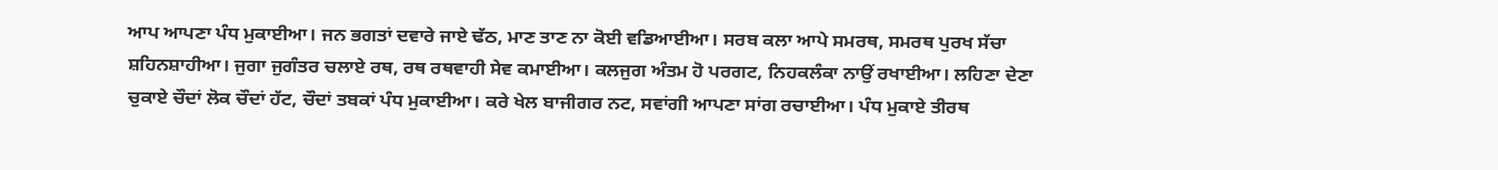ਆਪ ਆਪਣਾ ਪੰਧ ਮੁਕਾਈਆ। ਜਨ ਭਗਤਾਂ ਦਵਾਰੇ ਜਾਏ ਢੱਠ, ਮਾਣ ਤਾਣ ਨਾ ਕੋਈ ਵਡਿਆਈਆ। ਸਰਬ ਕਲਾ ਆਪੇ ਸਮਰਥ, ਸਮਰਥ ਪੁਰਖ ਸੱਚਾ ਸ਼ਹਿਨਸ਼ਾਹੀਆ। ਜੁਗਾ ਜੁਗੰਤਰ ਚਲਾਏ ਰਥ, ਰਥ ਰਥਵਾਹੀ ਸੇਵ ਕਮਾਈਆ। ਕਲਜੁਗ ਅੰਤਮ ਹੋ ਪਰਗਟ, ਨਿਹਕਲੰਕਾ ਨਾਉਂ ਰਖਾਈਆ। ਲਹਿਣਾ ਦੇਣਾ ਚੁਕਾਏ ਚੌਦਾਂ ਲੋਕ ਚੌਦਾਂ ਹੱਟ, ਚੌਦਾਂ ਤਬਕਾਂ ਪੰਧ ਮੁਕਾਈਆ। ਕਰੇ ਖੇਲ ਬਾਜੀਗਰ ਨਟ, ਸਵਾਂਗੀ ਆਪਣਾ ਸਾਂਗ ਰਚਾਈਆ। ਪੰਧ ਮੁਕਾਏ ਤੀਰਥ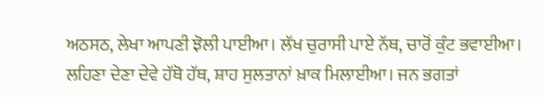ਅਠਸਠ, ਲੇਖਾ ਆਪਣੀ ਝੋਲੀ ਪਾਈਆ। ਲੱਖ ਚੁਰਾਸੀ ਪਾਏ ਨੱਥ, ਚਾਰੋਂ ਕੁੰਟ ਭਵਾਈਆ। ਲਹਿਣਾ ਦੇਣਾ ਦੇਵੇ ਹੱਥੋ ਹੱਥ, ਸ਼ਾਹ ਸੁਲਤਾਨਾਂ ਖ਼ਾਕ ਮਿਲਾਈਆ। ਜਨ ਭਗਤਾਂ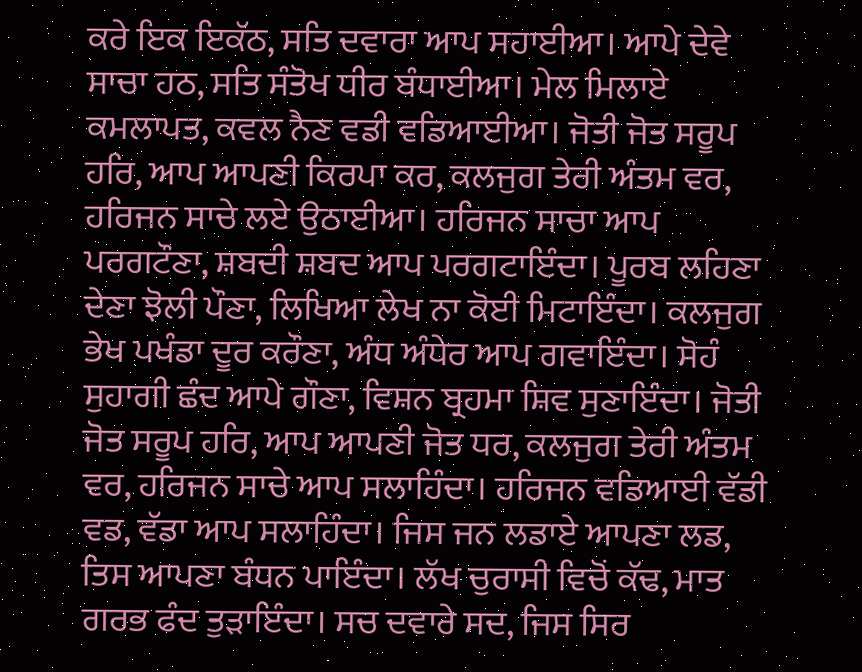ਕਰੇ ਇਕ ਇਕੱਠ, ਸਤਿ ਦਵਾਰਾ ਆਪ ਸਹਾਈਆ। ਆਪੇ ਦੇਵੇ ਸਾਚਾ ਹਠ, ਸਤਿ ਸੰਤੋਖ ਧੀਰ ਬੰਧਾਈਆ। ਮੇਲ ਮਿਲਾਏ ਕਮਲਾਪਤ, ਕਵਲ ਨੈਣ ਵਡੀ ਵਡਿਆਈਆ। ਜੋਤੀ ਜੋਤ ਸਰੂਪ ਹਰਿ, ਆਪ ਆਪਣੀ ਕਿਰਪਾ ਕਰ, ਕਲਜੁਗ ਤੇਰੀ ਅੰਤਮ ਵਰ, ਹਰਿਜਨ ਸਾਚੇ ਲਏ ਉਠਾਈਆ। ਹਰਿਜਨ ਸਾਚਾ ਆਪ ਪਰਗਟੌਣਾ, ਸ਼ਬਦੀ ਸ਼ਬਦ ਆਪ ਪਰਗਟਾਇੰਦਾ। ਪੂਰਬ ਲਹਿਣਾ ਦੇਣਾ ਝੋਲੀ ਪੌਣਾ, ਲਿਖਿਆ ਲੇਖ ਨਾ ਕੋਈ ਮਿਟਾਇੰਦਾ। ਕਲਜੁਗ ਭੇਖ ਪਖੰਡਾ ਦੂਰ ਕਰੌਣਾ, ਅੰਧ ਅੰਧੇਰ ਆਪ ਗਵਾਇੰਦਾ। ਸੋਹੰ ਸੁਹਾਗੀ ਛੰਦ ਆਪੇ ਗੌਣਾ, ਵਿਸ਼ਨ ਬ੍ਰਹਮਾ ਸ਼ਿਵ ਸੁਣਾਇੰਦਾ। ਜੋਤੀ ਜੋਤ ਸਰੂਪ ਹਰਿ, ਆਪ ਆਪਣੀ ਜੋਤ ਧਰ, ਕਲਜੁਗ ਤੇਰੀ ਅੰਤਮ ਵਰ, ਹਰਿਜਨ ਸਾਚੇ ਆਪ ਸਲਾਹਿੰਦਾ। ਹਰਿਜਨ ਵਡਿਆਈ ਵੱਡੀ ਵਡ, ਵੱਡਾ ਆਪ ਸਲਾਹਿੰਦਾ। ਜਿਸ ਜਨ ਲਡਾਏ ਆਪਣਾ ਲਡ, ਤਿਸ ਆਪਣਾ ਬੰਧਨ ਪਾਇੰਦਾ। ਲੱਖ ਚੁਰਾਸੀ ਵਿਚੋਂ ਕੱਢ, ਮਾਤ ਗਰਭ ਫੰਦ ਤੁੜਾਇੰਦਾ। ਸਚ ਦਵਾਰੇ ਸਦ, ਜਿਸ ਸਿਰ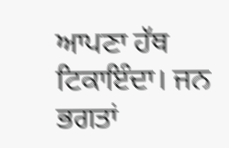ਆਪਣਾ ਹੱਥ ਟਿਕਾਇੰਦਾ। ਜਨ ਭਗਤਾਂ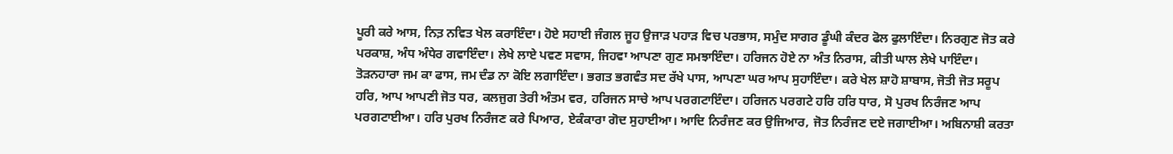ਪੂਰੀ ਕਰੇ ਆਸ, ਨਿਤ਼ ਨਵਿਤ ਖੇਲ ਕਰਾਇੰਦਾ। ਹੋਏ ਸਹਾਈ ਜੰਗਲ ਜੂਹ ਉਜਾੜ ਪਹਾੜ ਵਿਚ ਪਰਭਾਸ, ਸਮੁੰਦ ਸਾਗਰ ਡੂੰਘੀ ਕੰਦਰ ਫੋਲ ਫੁਲਾਇੰਦਾ। ਨਿਰਗੁਣ ਜੋਤ ਕਰੇ ਪਰਕਾਸ਼, ਅੰਧ ਅੰਧੇਰ ਗਵਾਇੰਦਾ। ਲੇਖੇ ਲਾਏ ਪਵਣ ਸਵਾਸ, ਜਿਹਵਾ ਆਪਣਾ ਗੁਣ ਸਮਝਾਇੰਦਾ। ਹਰਿਜਨ ਹੋਏ ਨਾ ਅੰਤ ਨਿਰਾਸ, ਕੀਤੀ ਘਾਲ ਲੇਖੇ ਪਾਇੰਦਾ। ਤੋੜਨਹਾਰਾ ਜਮ ਕਾ ਫਾਸ, ਜਮ ਦੰਡ ਨਾ ਕੋਇ ਲਗਾਇੰਦਾ। ਭਗਤ ਭਗਵੰਤ ਸਦ ਰੱਖੇ ਪਾਸ, ਆਪਣਾ ਘਰ ਆਪ ਸੁਹਾਇੰਦਾ। ਕਰੇ ਖੇਲ ਸ਼ਾਹੋ ਸ਼ਾਬਾਸ, ਜੋਤੀ ਜੋਤ ਸਰੂਪ ਹਰਿ, ਆਪ ਆਪਣੀ ਜੋਤ ਧਰ, ਕਲਜੁਗ ਤੇਰੀ ਅੰਤਮ ਵਰ, ਹਰਿਜਨ ਸਾਚੇ ਆਪ ਪਰਗਟਾਇੰਦਾ। ਹਰਿਜਨ ਪਰਗਟੇ ਹਰਿ ਹਰਿ ਧਾਰ, ਸੋ ਪੁਰਖ ਨਿਰੰਜਣ ਆਪ ਪਰਗਟਾਈਆ। ਹਰਿ ਪੁਰਖ ਨਿਰੰਜਣ ਕਰੇ ਪਿਆਰ, ਏਕੰਕਾਰਾ ਗੋਦ ਸੁਹਾਈਆ। ਆਦਿ ਨਿਰੰਜਣ ਕਰ ਉਜਿਆਰ, ਜੋਤ ਨਿਰੰਜਣ ਦਏ ਜਗਾਈਆ। ਅਬਿਨਾਸ਼ੀ ਕਰਤਾ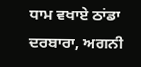ਧਾਮ ਵਖਾਏ ਠਾਂਡਾ ਦਰਬਾਰਾ, ਅਗਨੀ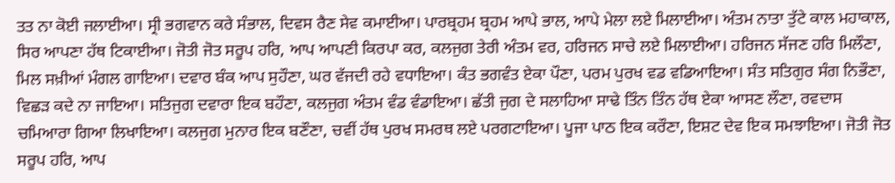ਤਤ ਨਾ ਕੋਈ ਜਲਾਈਆ। ਸ੍ਰੀ ਭਗਵਾਨ ਕਰੇ ਸੰਭਾਲ, ਦਿਵਸ ਰੈਣ ਸੇਵ ਕਮਾਈਆ। ਪਾਰਬ੍ਰਹਮ ਬ੍ਰਹਮ ਆਪੇ ਭਾਲ, ਆਪੇ ਮੇਲਾ ਲਏ ਮਿਲਾਈਆ। ਅੰਤਮ ਨਾਤਾ ਤੁੱਟੇ ਕਾਲ ਮਹਾਕਾਲ, ਸਿਰ ਆਪਣਾ ਹੱਥ ਟਿਕਾਈਆ। ਜੋਤੀ ਜੋਤ ਸਰੂਪ ਹਰਿ, ਆਪ ਆਪਣੀ ਕਿਰਪਾ ਕਰ, ਕਲਜੁਗ ਤੇਰੀ ਅੰਤਮ ਵਰ, ਹਰਿਜਨ ਸਾਚੇ ਲਏ ਮਿਲਾਈਆ। ਹਰਿਜਨ ਸੱਜਣ ਹਰਿ ਮਿਲੌਣਾ, ਮਿਲ ਸਖ਼ੀਆਂ ਮੰਗਲ ਗਾਇਆ। ਦਵਾਰ ਬੰਕ ਆਪ ਸੁਹੌਣਾ, ਘਰ ਵੱਜਦੀ ਰਹੇ ਵਧਾਇਆ। ਕੰਤ ਭਗਵੰਤ ਏਕਾ ਪੌਣਾ, ਪਰਮ ਪੁਰਖ ਵਡ ਵਡਿਆਇਆ। ਸੰਤ ਸਤਿਗੁਰ ਸੰਗ ਨਿਭੌਣਾ, ਵਿਛੜ ਕਦੇ ਨਾ ਜਾਇਆ। ਸਤਿਜੁਗ ਦਵਾਰਾ ਇਕ ਬਹੌਣਾ, ਕਲਜੁਗ ਅੰਤਮ ਵੰਡ ਵੰਡਾਇਆ। ਛੱਤੀ ਜੁਗ ਦੇ ਸਲਾਹਿਆ ਸਾਢੇ ਤਿੰਨ ਤਿੰਨ ਹੱਥ ਏਕਾ ਆਸਣ ਲੌਣਾ, ਰਵਦਾਸ ਚਮਿਆਰਾ ਗਿਆ ਲਿਖਾਇਆ। ਕਲਜੁਗ ਮੁਨਾਰ ਇਕ ਬਣੌਣਾ, ਚਵੀਂ ਹੱਥ ਪੁਰਖ ਸਮਰਥ ਲਏ ਪਰਗਟਾਇਆ। ਪੂਜਾ ਪਾਠ ਇਕ ਕਰੌਣਾ, ਇਸ਼ਟ ਦੇਵ ਇਕ ਸਮਝਾਇਆ। ਜੋਤੀ ਜੋਤ ਸਰੂਪ ਹਰਿ, ਆਪ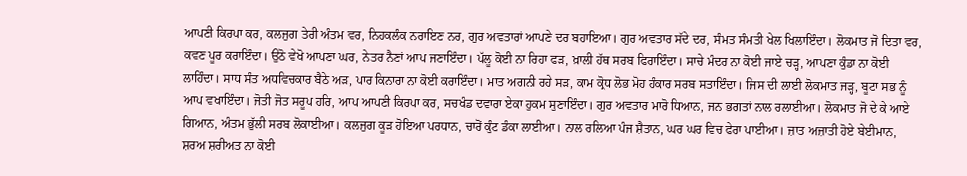ਆਪਣੀ ਕਿਰਪਾ ਕਰ, ਕਲਜੁਗ ਤੇਰੀ ਅੰਤਮ ਵਰ, ਨਿਹਕਲੰਕ ਨਰਾਇਣ ਨਰ, ਗੁਰ ਅਵਤਾਰਾਂ ਆਪਣੇ ਦਰ ਬਹਾਇਆ। ਗੁਰ ਅਵਤਾਰ ਸੱਦੇ ਦਰ, ਸੰਮਤ ਸੰਮਤੀ ਖੇਲ ਖਿਲਾਇੰਦਾ। ਲੋਕਮਾਤ ਜੋ ਦਿਤਾ ਵਰ, ਕਵਣ ਪੂਰ ਕਰਾਇੰਦਾ। ਉਠੋ ਵੇਖੋ ਆਪਣਾ ਘਰ, ਨੇਤਰ ਨੈਣਾਂ ਆਪ ਜਣਾਇੰਦਾ। ਪੱਲੂ ਕੋਈ ਨਾ ਰਿਹਾ ਫੜ, ਖ਼ਾਲੀ ਹੱਥ ਸਰਬ ਫਿਰਾਇੰਦਾ। ਸਾਚੇ ਮੰਦਰ ਨਾ ਕੋਈ ਜਾਏ ਚੜ੍ਹ, ਆਪਣਾ ਕੁੰਡਾ ਨਾ ਕੋਈ ਲਾਹਿੰਦਾ। ਸਾਧ ਸੰਤ ਅਧਵਿਚਕਾਰ ਬੈਠੇ ਅੜ, ਪਾਰ ਕਿਨਾਰਾ ਨਾ ਕੋਈ ਕਰਾਇੰਦਾ। ਮਾਤ ਅਗਨੀ ਰਹੇ ਸੜ, ਕਾਮ ਕ੍ਰੋਧ ਲੋਭ ਮੋਹ ਹੰਕਾਰ ਸਰਬ ਸਤਾਇੰਦਾ। ਜਿਸ ਦੀ ਲਾਈ ਲੋਕਮਾਤ ਜੜ੍ਹ, ਬੂਟਾ ਸਭ ਨੂੰ ਆਪ ਵਖਾਇੰਦਾ। ਜੋਤੀ ਜੋਤ ਸਰੂਪ ਹਰਿ, ਆਪ ਆਪਣੀ ਕਿਰਪਾ ਕਰ, ਸਚਖੰਡ ਦਵਾਰਾ ਏਕਾ ਹੁਕਮ ਸੁਣਾਇੰਦਾ। ਗੁਰ ਅਵਤਾਰ ਮਾਰੋ ਧਿਆਨ, ਜਨ ਭਗਤਾਂ ਨਾਲ ਰਲਾਈਆ। ਲੋਕਮਾਤ ਜੋ ਦੇ ਕੇ ਆਏ ਗਿਆਨ, ਅੰਤਮ ਭੁੱਲੀ ਸਰਬ ਲੋਕਾਈਆ। ਕਲਜੁਗ ਕੂੜ ਹੋਇਆ ਪਰਧਾਨ, ਚਾਰੋਂ ਕੁੰਟ ਡੰਕਾ ਲਾਈਆ। ਨਾਲ ਰਲਿਆ ਪੰਜ ਸ਼ੈਤਾਨ, ਘਰ ਘਰ ਵਿਚ ਫੇਰਾ ਪਾਈਆ। ਜ਼ਾਤ ਅਜ਼ਾਤੀ ਹੋਏ ਬੇਈਮਾਨ, ਸ਼ਰਅ ਸ਼ਰੀਅਤ ਨਾ ਕੋਈ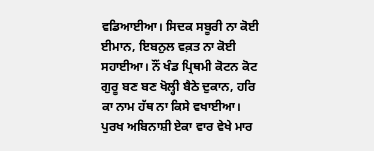ਵਡਿਆਈਆ। ਸਿਦਕ ਸਬੂਰੀ ਨਾ ਕੋਈ ਈਮਾਨ, ਇਬਨੁਲ ਵਕ਼ਤ ਨਾ ਕੋਈ ਸਹਾਈਆ। ਨੌਂ ਖੰਡ ਪ੍ਰਿਥਮੀ ਕੋਟਨ ਕੋਟ ਗੁਰੂ ਬਣ ਬਣ ਖੋਲ੍ਹੀ ਬੈਠੇ ਦੁਕਾਨ, ਹਰਿ ਕਾ ਨਾਮ ਹੱਥ ਨਾ ਕਿਸੇ ਵਖਾਈਆ। ਪੁਰਖ ਅਬਿਨਾਸ਼ੀ ਏਕਾ ਵਾਰ ਵੇਖੇ ਮਾਰ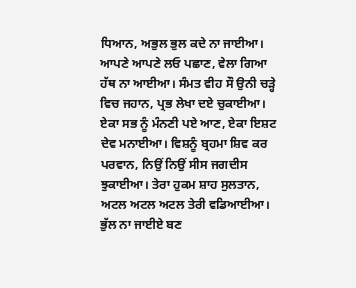ਧਿਆਨ, ਅਭੁਲ ਭੁਲ ਕਦੇ ਨਾ ਜਾਈਆ। ਆਪਣੇ ਆਪਣੇ ਲਓ ਪਛਾਣ, ਵੇਲਾ ਗਿਆ ਹੱਥ ਨਾ ਆਈਆ। ਸੰਮਤ ਵੀਹ ਸੌ ਉਨੀ ਚੜ੍ਹੇ ਵਿਚ ਜਹਾਨ, ਪ੍ਰਭ ਲੇਖਾ ਦਏ ਚੁਕਾਈਆ। ਏਕਾ ਸਭ ਨੂੰ ਮੰਨਣੀ ਪਏ ਆਣ, ਏਕਾ ਇਸ਼ਟ ਦੇਵ ਮਨਾਈਆ। ਵਿਸ਼ਨੂੰ ਬ੍ਰਹਮਾ ਸ਼ਿਵ ਕਰ ਪਰਵਾਨ, ਨਿਉਂ ਨਿਉਂ ਸੀਸ ਜਗਦੀਸ ਝੁਕਾਈਆ। ਤੇਰਾ ਹੁਕਮ ਸ਼ਾਹ ਸੁਲਤਾਨ, ਅਟਲ ਅਟਲ ਅਟਲ ਤੇਰੀ ਵਡਿਆਈਆ। ਭੁੱਲ ਨਾ ਜਾਈਏ ਬਣ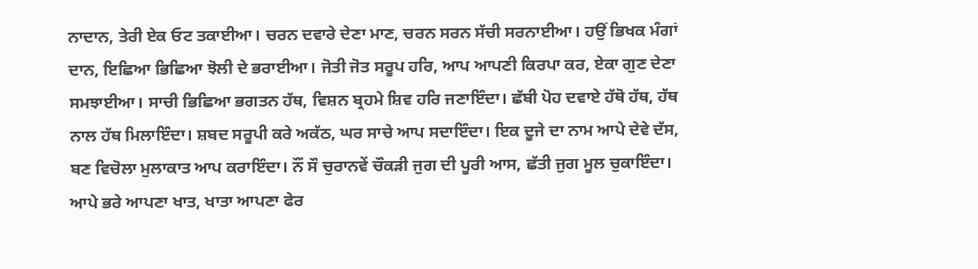ਨਾਦਾਨ, ਤੇਰੀ ਏਕ ਓਟ ਤਕਾਈਆ। ਚਰਨ ਦਵਾਰੇ ਦੇਣਾ ਮਾਣ, ਚਰਨ ਸਰਨ ਸੱਚੀ ਸਰਨਾਈਆ। ਹਉਂ ਭਿਖਕ ਮੰਗਾਂ ਦਾਨ, ਇਛਿਆ ਭਿਛਿਆ ਝੋਲੀ ਦੇ ਭਰਾਈਆ। ਜੋਤੀ ਜੋਤ ਸਰੂਪ ਹਰਿ, ਆਪ ਆਪਣੀ ਕਿਰਪਾ ਕਰ, ਏਕਾ ਗੁਣ ਦੇਣਾ ਸਮਝਾਈਆ। ਸਾਚੀ ਭਿਛਿਆ ਭਗਤਨ ਹੱਥ, ਵਿਸ਼ਨ ਬ੍ਰਹਮੇ ਸ਼ਿਵ ਹਰਿ ਜਣਾਇੰਦਾ। ਛੱਬੀ ਪੋਹ ਦਵਾਏ ਹੱਥੋ ਹੱਥ, ਹੱਥ ਨਾਲ ਹੱਥ ਮਿਲਾਇੰਦਾ। ਸ਼ਬਦ ਸਰੂਪੀ ਕਰੇ ਅਕੱਠ, ਘਰ ਸਾਚੇ ਆਪ ਸਦਾਇੰਦਾ। ਇਕ ਦੂਜੇ ਦਾ ਨਾਮ ਆਪੇ ਦੇਵੇ ਦੱਸ, ਬਣ ਵਿਚੋਲਾ ਮੁਲਾਕਾਤ ਆਪ ਕਰਾਇੰਦਾ। ਨੌਂ ਸੌ ਚੁਰਾਨਵੇਂ ਚੌਕੜੀ ਜੁਗ ਦੀ ਪੂਰੀ ਆਸ, ਛੱਤੀ ਜੁਗ ਮੂਲ ਚੁਕਾਇੰਦਾ। ਆਪੇ ਭਰੇ ਆਪਣਾ ਖਾਤ, ਖਾਤਾ ਆਪਣਾ ਫੇਰ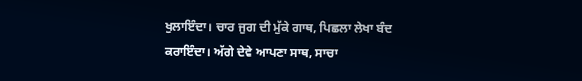ਖੁਲਾਇੰਦਾ। ਚਾਰ ਜੁਗ ਦੀ ਮੁੱਕੇ ਗਾਥ, ਪਿਛਲਾ ਲੇਖਾ ਬੰਦ ਕਰਾਇੰਦਾ। ਅੱਗੇ ਦੇਵੇ ਆਪਣਾ ਸਾਥ, ਸਾਚਾ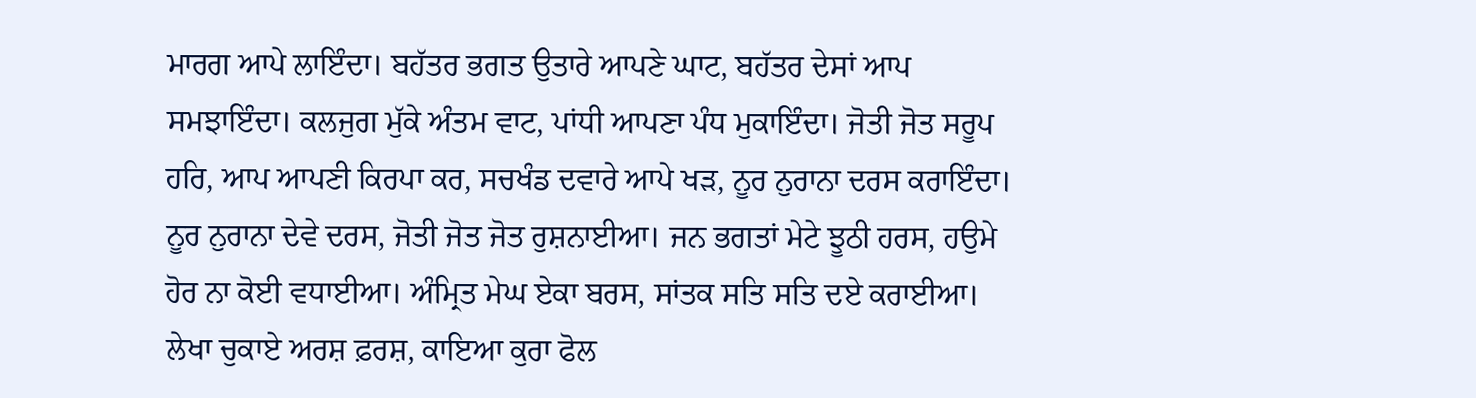ਮਾਰਗ ਆਪੇ ਲਾਇੰਦਾ। ਬਹੱਤਰ ਭਗਤ ਉਤਾਰੇ ਆਪਣੇ ਘਾਟ, ਬਹੱਤਰ ਦੇਸਾਂ ਆਪ ਸਮਝਾਇੰਦਾ। ਕਲਜੁਗ ਮੁੱਕੇ ਅੰਤਮ ਵਾਟ, ਪਾਂਧੀ ਆਪਣਾ ਪੰਧ ਮੁਕਾਇੰਦਾ। ਜੋਤੀ ਜੋਤ ਸਰੂਪ ਹਰਿ, ਆਪ ਆਪਣੀ ਕਿਰਪਾ ਕਰ, ਸਚਖੰਡ ਦਵਾਰੇ ਆਪੇ ਖੜ, ਨੂਰ ਨੁਰਾਨਾ ਦਰਸ ਕਰਾਇੰਦਾ। ਨੂਰ ਨੁਰਾਨਾ ਦੇਵੇ ਦਰਸ, ਜੋਤੀ ਜੋਤ ਜੋਤ ਰੁਸ਼ਨਾਈਆ। ਜਨ ਭਗਤਾਂ ਮੇਟੇ ਝੂਠੀ ਹਰਸ, ਹਉਮੇ ਹੋਰ ਨਾ ਕੋਈ ਵਧਾਈਆ। ਅੰਮ੍ਰਿਤ ਮੇਘ ਏਕਾ ਬਰਸ, ਸਾਂਤਕ ਸਤਿ ਸਤਿ ਦਏ ਕਰਾਈਆ। ਲੇਖਾ ਚੁਕਾਏ ਅਰਸ਼ ਫ਼ਰਸ਼, ਕਾਇਆ ਕੁਰਾ ਫੋਲ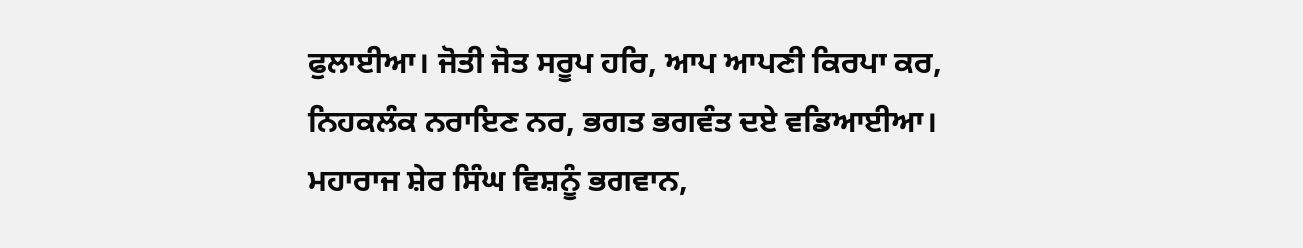ਫੁਲਾਈਆ। ਜੋਤੀ ਜੋਤ ਸਰੂਪ ਹਰਿ, ਆਪ ਆਪਣੀ ਕਿਰਪਾ ਕਰ, ਨਿਹਕਲੰਕ ਨਰਾਇਣ ਨਰ, ਭਗਤ ਭਗਵੰਤ ਦਏ ਵਡਿਆਈਆ। ਮਹਾਰਾਜ ਸ਼ੇਰ ਸਿੰਘ ਵਿਸ਼ਨੂੰ ਭਗਵਾਨ,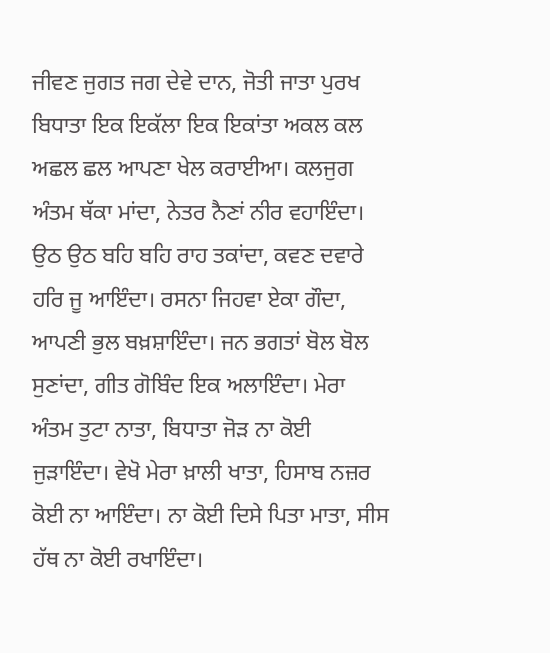ਜੀਵਣ ਜੁਗਤ ਜਗ ਦੇਵੇ ਦਾਨ, ਜੋਤੀ ਜਾਤਾ ਪੁਰਖ ਬਿਧਾਤਾ ਇਕ ਇਕੱਲਾ ਇਕ ਇਕਾਂਤਾ ਅਕਲ ਕਲ ਅਛਲ ਛਲ ਆਪਣਾ ਖੇਲ ਕਰਾਈਆ। ਕਲਜੁਗ ਅੰਤਮ ਥੱਕਾ ਮਾਂਦਾ, ਨੇਤਰ ਨੈਣਾਂ ਨੀਰ ਵਹਾਇੰਦਾ। ਉਠ ਉਠ ਬਹਿ ਬਹਿ ਰਾਹ ਤਕਾਂਦਾ, ਕਵਣ ਦਵਾਰੇ ਹਰਿ ਜੂ ਆਇੰਦਾ। ਰਸਨਾ ਜਿਹਵਾ ਏਕਾ ਗੌਦਾ, ਆਪਣੀ ਭੁਲ ਬਖ਼ਸ਼ਾਇੰਦਾ। ਜਨ ਭਗਤਾਂ ਬੋਲ ਬੋਲ ਸੁਣਾਂਦਾ, ਗੀਤ ਗੋਬਿੰਦ ਇਕ ਅਲਾਇੰਦਾ। ਮੇਰਾ ਅੰਤਮ ਤੁਟਾ ਨਾਤਾ, ਬਿਧਾਤਾ ਜੋੜ ਨਾ ਕੋਈ ਜੁੜਾਇੰਦਾ। ਵੇਖੋ ਮੇਰਾ ਖ਼ਾਲੀ ਖਾਤਾ, ਹਿਸਾਬ ਨਜ਼ਰ ਕੋਈ ਨਾ ਆਇੰਦਾ। ਨਾ ਕੋਈ ਦਿਸੇ ਪਿਤਾ ਮਾਤਾ, ਸੀਸ ਹੱਥ ਨਾ ਕੋਈ ਰਖਾਇੰਦਾ।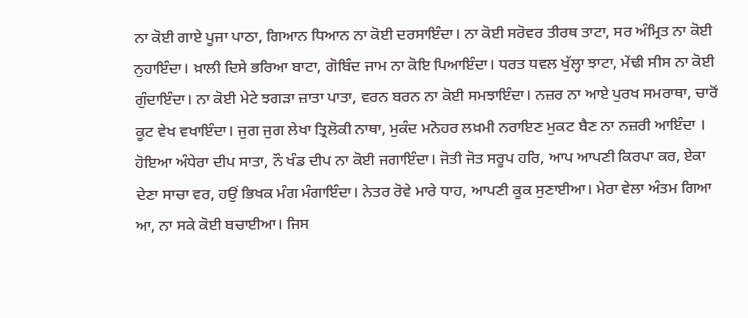ਨਾ ਕੋਈ ਗਾਏ ਪੂਜਾ ਪਾਠਾ, ਗਿਆਨ ਧਿਆਨ ਨਾ ਕੋਈ ਦਰਸਾਇੰਦਾ। ਨਾ ਕੋਈ ਸਰੋਵਰ ਤੀਰਥ ਤਾਟਾ, ਸਰ ਅੰਮ੍ਰਿਤ ਨਾ ਕੋਈ ਨੁਹਾਇੰਦਾ। ਖ਼ਾਲੀ ਦਿਸੇ ਭਰਿਆ ਬਾਟਾ, ਗੋਬਿੰਦ ਜਾਮ ਨਾ ਕੋਇ ਪਿਆਇੰਦਾ। ਧਰਤ ਧਵਲ ਖੁੱਲ੍ਹਾ ਝਾਟਾ, ਮੇਂਢੀ ਸੀਸ ਨਾ ਕੋਈ ਗੁੰਦਾਇੰਦਾ। ਨਾ ਕੋਈ ਮੇਟੇ ਝਗੜਾ ਜ਼ਾਤਾ ਪਾਤਾ, ਵਰਨ ਬਰਨ ਨਾ ਕੋਈ ਸਮਝਾਇੰਦਾ। ਨਜ਼ਰ ਨਾ ਆਏ ਪੁਰਖ ਸਮਰਾਥਾ, ਚਾਰੋਂ ਕੂਟ ਵੇਖ ਵਖਾਇੰਦਾ। ਜੁਗ ਜੁਗ ਲੇਖਾ ਤ੍ਰਿਲੋਕੀ ਨਾਥਾ, ਮੁਕੰਦ ਮਨੋਹਰ ਲਖ਼ਮੀ ਨਰਾਇਣ ਮੁਕਟ ਬੈਣ ਨਾ ਨਜ਼ਰੀ ਆਇੰਦਾ । ਹੋਇਆ ਅੰਧੇਰਾ ਦੀਪ ਸਾਤਾ, ਨੌ ਖੰਡ ਦੀਪ ਨਾ ਕੋਈ ਜਗਾਇੰਦਾ। ਜੋਤੀ ਜੋਤ ਸਰੂਪ ਹਰਿ, ਆਪ ਆਪਣੀ ਕਿਰਪਾ ਕਰ, ਏਕਾ ਦੇਣਾ ਸਾਚਾ ਵਰ, ਹਉਂ ਭਿਖਕ ਮੰਗ ਮੰਗਾਇੰਦਾ। ਨੇਤਰ ਰੋਵੇ ਮਾਰੇ ਧਾਹ, ਆਪਣੀ ਕੂਕ ਸੁਣਾਈਆ। ਮੇਰਾ ਵੇਲਾ ਅੰਤਮ ਗਿਆ ਆ, ਨਾ ਸਕੇ ਕੋਈ ਬਚਾਈਆ। ਜਿਸ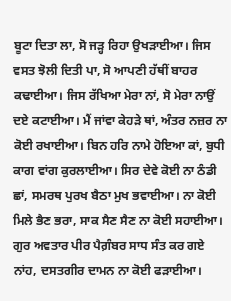ਬੂਟਾ ਦਿਤਾ ਲਾ, ਸੋ ਜੜ੍ਹ ਰਿਹਾ ਉਖੜਾਈਆ। ਜਿਸ ਵਸਤ ਝੋਲੀ ਦਿਤੀ ਪਾ, ਸੋ ਆਪਣੀ ਹੱਥੀਂ ਬਾਹਰ ਕਢਾਈਆ। ਜਿਸ ਰੱਖਿਆ ਮੇਰਾ ਨਾਂ, ਸੋ ਮੇਰਾ ਨਾਉਂ ਦਏ ਕਟਾਈਆ। ਮੈਂ ਜਾਂਵਾ ਕੇਹੜੇ ਥਾਂ, ਅੰਤਰ ਨਜ਼ਰ ਨਾ ਕੋਈ ਰਖਾਈਆ। ਬਿਨ ਹਰਿ ਨਾਮੇ ਹੋਇਆ ਕਾਂ, ਬੁਧੀ ਕਾਗ ਵਾਂਗ ਕੁਰਲਾਈਆ। ਸਿਰ ਦੇਵੇ ਕੋਈ ਨਾ ਠੰਡੀ ਛਾਂ, ਸਮਰਥ ਪੁਰਖ ਬੈਠਾ ਮੁਖ ਭਵਾਈਆ। ਨਾ ਕੋਈ ਮਿਲੇ ਭੈਣ ਭਰਾ, ਸਾਕ ਸੈਣ ਸੈਣ ਨਾ ਕੋਈ ਸਹਾਈਆ। ਗੁਰ ਅਵਤਾਰ ਪੀਰ ਪੈਗ਼ੰਬਰ ਸਾਧ ਸੰਤ ਕਰ ਗਏ ਨਾਂਹ, ਦਸਤਗੀਰ ਦਾਮਨ ਨਾ ਕੋਈ ਫੜਾਈਆ।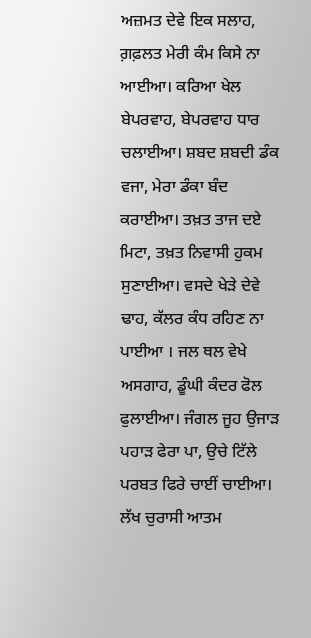ਅਜ਼ਮਤ ਦੇਵੇ ਇਕ ਸਲਾਹ, ਗ਼ਫ਼ਲਤ ਮੇਰੀ ਕੰਮ ਕਿਸੇ ਨਾ ਆਈਆ। ਕਰਿਆ ਖੇਲ ਬੇਪਰਵਾਹ, ਬੇਪਰਵਾਹ ਧਾਰ ਚਲਾਈਆ। ਸ਼ਬਦ ਸ਼ਬਦੀ ਡੰਕ ਵਜਾ, ਮੇਰਾ ਡੰਕਾ ਬੰਦ ਕਰਾਈਆ। ਤਖ਼ਤ ਤਾਜ ਦਏ ਮਿਟਾ, ਤਖ਼ਤ ਨਿਵਾਸੀ ਹੁਕਮ ਸੁਣਾਈਆ। ਵਸਦੇ ਖੇੜੇ ਦੇਵੇ ਢਾਹ, ਕੱਲਰ ਕੰਧ ਰਹਿਣ ਨਾ ਪਾਈਆ । ਜਲ ਥਲ ਵੇਖੇ ਅਸਗਾਹ, ਡੂੰਘੀ ਕੰਦਰ ਫੋਲ ਫੁਲਾਈਆ। ਜੰਗਲ ਜੂਹ ਉਜਾੜ ਪਹਾੜ ਫੇਰਾ ਪਾ, ਉਚੇ ਟਿੱਲੇ ਪਰਬਤ ਫਿਰੇ ਚਾਈਂ ਚਾਈਆ। ਲੱਖ ਚੁਰਾਸੀ ਆਤਮ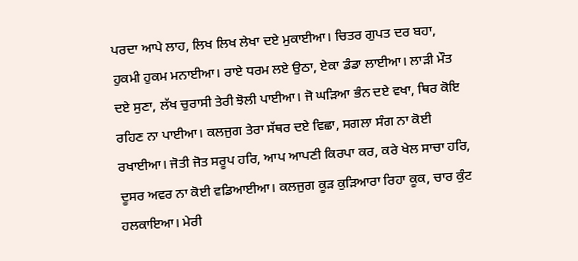ਪਰਦਾ ਆਪੇ ਲਾਹ, ਲਿਖ ਲਿਖ ਲੇਖਾ ਦਏ ਮੁਕਾਈਆ। ਚਿਤਰ ਗੁਪਤ ਦਰ ਬਹਾ, ਹੁਕਮੀ ਹੁਕਮ ਮਨਾਈਆ। ਰਾਏ ਧਰਮ ਲਏ ਉਠਾ, ਏਕਾ ਡੰਡਾ ਲਾਈਆ। ਲਾੜੀ ਮੌਤ ਦਏ ਸੁਣਾ, ਲੱਖ ਚੁਰਾਸੀ ਤੇਰੀ ਝੋਲੀ ਪਾਈਆ। ਜੋ ਘੜਿਆ ਭੰਨ ਦਏ ਵਖਾ, ਥਿਰ ਕੋਇ ਰਹਿਣ ਨਾ ਪਾਈਆ। ਕਲਜੁਗ ਤੇਰਾ ਸੱਥਰ ਦਏ ਵਿਛਾ, ਸਗਲਾ ਸੰਗ ਨਾ ਕੋਈ ਰਖਾਈਆ। ਜੋਤੀ ਜੋਤ ਸਰੂਪ ਹਰਿ, ਆਪ ਆਪਣੀ ਕਿਰਪਾ ਕਰ, ਕਰੇ ਖੇਲ ਸਾਚਾ ਹਰਿ, ਦੂਸਰ ਅਵਰ ਨਾ ਕੋਈ ਵਡਿਆਈਆ। ਕਲਜੁਗ ਕੂੜ ਕੁੜਿਆਰਾ ਰਿਹਾ ਕੂਕ, ਚਾਰ ਕੁੰਟ ਹਲਕਾਇਆ। ਮੇਰੀ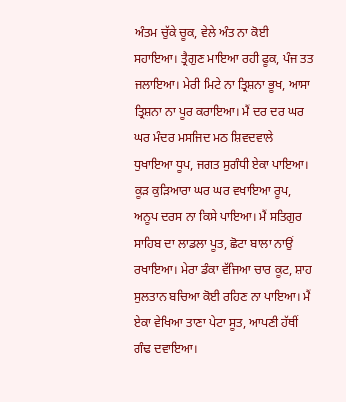ਅੰਤਮ ਚੁੱਕੇ ਚੂਕ, ਵੇਲੇ ਅੰਤ ਨਾ ਕੋਈ ਸਹਾਇਆ। ਤ੍ਰੈਗੁਣ ਮਾਇਆ ਰਹੀ ਫੂਕ, ਪੰਜ ਤਤ ਜਲਾਇਆ। ਮੇਰੀ ਮਿਟੇ ਨਾ ਤ੍ਰਿਸ਼ਨਾ ਭੂਖ, ਆਸਾ ਤ੍ਰਿਸ਼ਨਾ ਨਾ ਪੂਰ ਕਰਾਇਆ। ਮੈਂ ਦਰ ਦਰ ਘਰ ਘਰ ਮੰਦਰ ਮਸਜਿਦ ਮਠ ਸ਼ਿਵਦਵਾਲੇ ਧੁਖਾਇਆ ਧੂਪ, ਜਗਤ ਸੁਗੰਧੀ ਏਕਾ ਪਾਇਆ। ਕੂੜ ਕੁੜਿਆਰਾ ਘਰ ਘਰ ਵਖਾਇਆ ਰੂਪ, ਅਨੂਪ ਦਰਸ ਨਾ ਕਿਸੇ ਪਾਇਆ। ਮੈਂ ਸਤਿਗੁਰ ਸਾਹਿਬ ਦਾ ਲਾਡਲਾ ਪੂਤ, ਛੋਟਾ ਬਾਲਾ ਨਾਉਂ ਰਖਾਇਆ। ਮੇਰਾ ਡੰਕਾ ਵੱਜਿਆ ਚਾਰ ਕੂਟ, ਸ਼ਾਹ ਸੁਲਤਾਨ ਬਚਿਆ ਕੋਈ ਰਹਿਣ ਨਾ ਪਾਇਆ। ਮੈਂ ਏਕਾ ਵੇਖਿਆ ਤਾਣਾ ਪੇਟਾ ਸੂਤ, ਆਪਣੀ ਹੱਥੀਂ ਗੰਢ ਦਵਾਇਆ।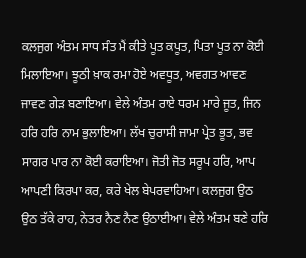ਕਲਜੁਗ ਅੰਤਮ ਸਾਧ ਸੰਤ ਮੈਂ ਕੀਤੇ ਪੂਤ ਕਪੂਤ, ਪਿਤਾ ਪੂਤ ਨਾ ਕੋਈ ਮਿਲਾਇਆ। ਝੂਠੀ ਖ਼ਾਕ ਰਮਾ ਹੋਏ ਅਵਧੂਤ, ਅਵਗਤ ਆਵਣ ਜਾਵਣ ਗੇੜ ਬਣਾਇਆ। ਵੇਲੇ ਅੰਤਮ ਰਾਏ ਧਰਮ ਮਾਰੇ ਜੂਤ, ਜਿਨ ਹਰਿ ਹਰਿ ਨਾਮ ਭੁਲਾਇਆ। ਲੱਖ ਚੁਰਾਸੀ ਜਾਮਾ ਪ੍ਰੇਤ ਭੂਤ, ਭਵ ਸਾਗਰ ਪਾਰ ਨਾ ਕੋਈ ਕਰਾਇਆ। ਜੋਤੀ ਜੋਤ ਸਰੂਪ ਹਰਿ, ਆਪ ਆਪਣੀ ਕਿਰਪਾ ਕਰ, ਕਰੇ ਖੇਲ ਬੇਪਰਵਾਹਿਆ। ਕਲਜੁਗ ਉਠ ਉਠ ਤੱਕੇ ਰਾਹ, ਨੇਤਰ ਨੈਣ ਨੈਣ ਉਠਾਈਆ। ਵੇਲੇ ਅੰਤਮ ਬਣੇ ਹਰਿ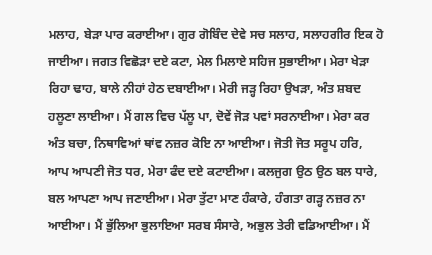ਮਲਾਹ, ਬੇੜਾ ਪਾਰ ਕਰਾਈਆ। ਗੁਰ ਗੋਬਿੰਦ ਦੇਵੇ ਸਚ ਸਲਾਹ, ਸਲਾਹਗੀਰ ਇਕ ਹੋ ਜਾਈਆ। ਜਗਤ ਵਿਛੋੜਾ ਦਏ ਕਟਾ, ਮੇਲ ਮਿਲਾਏ ਸਹਿਜ ਸੁਭਾਈਆ। ਮੇਰਾ ਖੇੜਾ ਰਿਹਾ ਢਾਹ, ਬਾਲੇ ਨੀਹਾਂ ਹੇਠ ਦਬਾਈਆ। ਮੇਰੀ ਜੜ੍ਹ ਰਿਹਾ ਉਖੜਾ, ਅੰਤ ਸ਼ਬਦ ਹਲੂਣਾ ਲਾਈਆ। ਮੈਂ ਗਲ ਵਿਚ ਪੱਲੂ ਪਾ, ਦੋਵੇਂ ਜੋੜ ਪਵਾਂ ਸਰਨਾਈਆ। ਮੇਰਾ ਕਰ ਅੰਤ ਬਚਾ, ਨਿਥਾਵਿਆਂ ਥਾਂਵ ਨਜ਼ਰ ਕੋਇ ਨਾ ਆਈਆ। ਜੋਤੀ ਜੋਤ ਸਰੂਪ ਹਰਿ, ਆਪ ਆਪਣੀ ਜੋਤ ਧਰ, ਮੇਰਾ ਫੰਦ ਦਏ ਕਟਾਈਆ। ਕਲਜੁਗ ਉਠ ਉਠ ਬਲ ਧਾਰੇ, ਬਲ ਆਪਣਾ ਆਪ ਜਣਾਈਆ। ਮੇਰਾ ਤੁੱਟਾ ਮਾਣ ਹੰਕਾਰੇ, ਹੰਗਤਾ ਗੜ੍ਹ ਨਜ਼ਰ ਨਾ ਆਈਆ। ਮੈਂ ਭੁੱਲਿਆ ਭੁਲਾਇਆ ਸਰਬ ਸੰਸਾਰੇ, ਅਭੁਲ ਤੇਰੀ ਵਡਿਆਈਆ। ਮੈਂ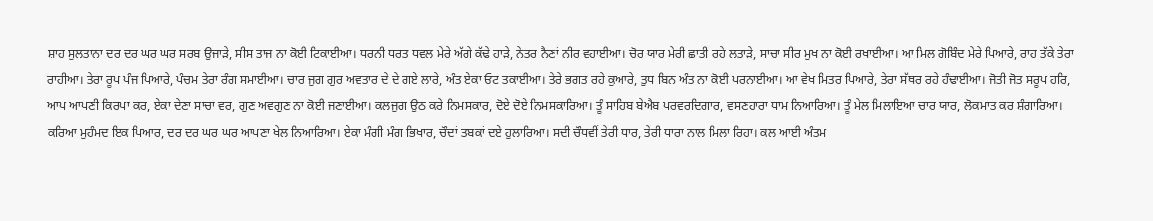ਸ਼ਾਹ ਸੁਲਤਾਨਾ ਦਰ ਦਰ ਘਰ ਘਰ ਸਰਬ ਉਜਾੜੇ, ਸੀਸ ਤਾਜ ਨਾ ਕੋਈ ਟਿਕਾਈਆ। ਧਰਨੀ ਧਰਤ ਧਵਲ ਮੇਰੇ ਅੱਗੇ ਕੱਢੇ ਹਾੜੇ, ਨੇਤਰ ਨੈਣਾਂ ਨੀਰ ਵਹਾਈਆ। ਚੋਰ ਯਾਰ ਮੇਰੀ ਛਾਤੀ ਰਹੇ ਲਤਾੜੇ, ਸਾਚਾ ਸੀਰ ਮੁਖ ਨਾ ਕੋਈ ਰਖਾਈਆ। ਆ ਮਿਲ ਗੋਬਿੰਦ ਮੇਰੇ ਪਿਆਰੇ, ਰਾਹ ਤੱਕੇ ਤੇਰਾ ਰਾਹੀਆ। ਤੇਰਾ ਰੂਪ ਪੰਜ ਪਿਆਰੇ, ਪੰਚਮ ਤੇਰਾ ਰੰਗ ਸਮਾਈਆ। ਚਾਰ ਜੁਗ ਗੁਰ ਅਵਤਾਰ ਦੇ ਦੇ ਗਏ ਲਾਰੇ, ਅੰਤ ਏਕਾ ਓਟ ਤਕਾਈਆ। ਤੇਰੇ ਭਗਤ ਰਹੇ ਕੁਆਰੇ, ਤੁਧ ਬਿਨ ਅੰਤ ਨਾ ਕੋਈ ਪਰਨਾਈਆ। ਆ ਵੇਖ ਮਿਤਰ ਪਿਆਰੇ, ਤੇਰਾ ਸੱਥਰ ਰਹੇ ਹੰਢਾਈਆ। ਜੋਤੀ ਜੋਤ ਸਰੂਪ ਹਰਿ, ਆਪ ਆਪਣੀ ਕਿਰਪਾ ਕਰ, ਏਕਾ ਦੇਣਾ ਸਾਚਾ ਵਰ, ਗੁਣ ਅਵਗੁਣ ਨਾ ਕੋਈ ਜਣਾਈਆ। ਕਲਜੁਗ ਉਠ ਕਰੇ ਨਿਮਸਕਾਰ, ਦੋਏ ਦੋਏ ਨਿਮਸਕਾਰਿਆ। ਤੂੰ ਸਾਹਿਬ ਬੇਐਬ ਪਰਵਰਦਿਗਾਰ, ਵਸਣਹਾਰਾ ਧਾਮ ਨਿਆਰਿਆ। ਤੂੰ ਮੇਲ ਮਿਲਾਇਆ ਚਾਰ ਯਾਰ, ਲੋਕਮਾਤ ਕਰ ਸ਼ੰਗਾਰਿਆ। ਕਰਿਆ ਮੁਹੰਮਦ ਇਕ ਪਿਆਰ, ਦਰ ਦਰ ਘਰ ਘਰ ਆਪਣਾ ਖੇਲ ਨਿਆਰਿਆ। ਏਕਾ ਮੰਗੀ ਮੰਗ ਭਿਖਾਰ, ਚੌਦਾਂ ਤਬਕਾਂ ਦਏ ਹੁਲਾਰਿਆ। ਸਦੀ ਚੌਧਵੀਂ ਤੇਰੀ ਧਾਰ, ਤੇਰੀ ਧਾਰਾ ਨਾਲ ਮਿਲਾ ਰਿਹਾ। ਕਲ ਆਈ ਅੰਤਮ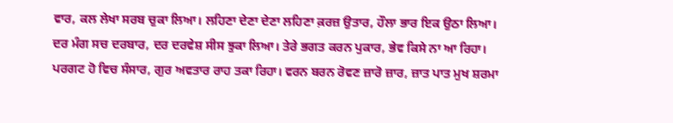ਵਾਰ, ਕਲ ਲੇਖਾ ਸਰਬ ਚੁਕਾ ਲਿਆ। ਲਹਿਣਾ ਦੇਣਾ ਦੇਣਾ ਲਹਿਣਾ ਕ਼ਰਜ਼ ਉਤਾਰ, ਹੌਲਾ ਭਾਰ ਇਕ ਉਠਾ ਲਿਆ। ਦਰ ਮੰਗ ਸਚ ਦਰਬਾਰ, ਦਰ ਦਰਵੇਸ਼ ਸੀਸ ਝੁਕਾ ਲਿਆ। ਤੇਰੇ ਭਗਤ ਕਰਨ ਪੁਕਾਰ, ਭੇਵ ਕਿਸੇ ਨਾ ਆ ਰਿਹਾ। ਪਰਗਟ ਹੋ ਵਿਚ ਸੰਸਾਰ, ਗੁਰ ਅਵਤਾਰ ਰਾਹ ਤਕਾ ਰਿਹਾ। ਵਰਨ ਬਰਨ ਰੋਵਣ ਜ਼ਾਰੋ ਜ਼ਾਰ, ਜ਼ਾਤ ਪਾਤ ਮੁਖ ਸ਼ਰਮਾ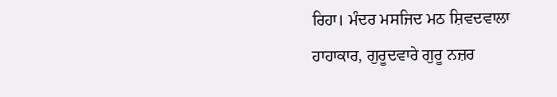ਰਿਹਾ। ਮੰਦਰ ਮਸਜਿਦ ਮਠ ਸ਼ਿਵਦਵਾਲਾ ਹਾਹਾਕਾਰ, ਗੁਰੂਦਵਾਰੇ ਗੁਰੂ ਨਜ਼ਰ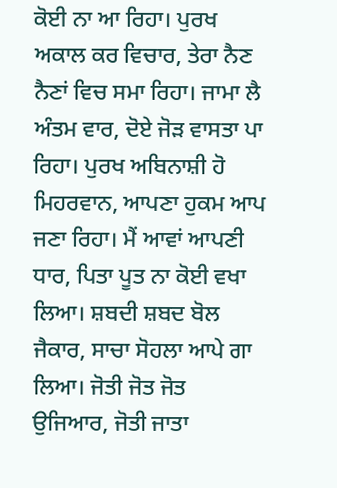ਕੋਈ ਨਾ ਆ ਰਿਹਾ। ਪੁਰਖ ਅਕਾਲ ਕਰ ਵਿਚਾਰ, ਤੇਰਾ ਨੈਣ ਨੈਣਾਂ ਵਿਚ ਸਮਾ ਰਿਹਾ। ਜਾਮਾ ਲੈ ਅੰਤਮ ਵਾਰ, ਦੋਏ ਜੋੜ ਵਾਸਤਾ ਪਾ ਰਿਹਾ। ਪੁਰਖ ਅਬਿਨਾਸ਼ੀ ਹੋ ਮਿਹਰਵਾਨ, ਆਪਣਾ ਹੁਕਮ ਆਪ ਜਣਾ ਰਿਹਾ। ਮੈਂ ਆਵਾਂ ਆਪਣੀ ਧਾਰ, ਪਿਤਾ ਪੂਤ ਨਾ ਕੋਈ ਵਖਾ ਲਿਆ। ਸ਼ਬਦੀ ਸ਼ਬਦ ਬੋਲ ਜੈਕਾਰ, ਸਾਚਾ ਸੋਹਲਾ ਆਪੇ ਗਾ ਲਿਆ। ਜੋਤੀ ਜੋਤ ਜੋਤ ਉਜਿਆਰ, ਜੋਤੀ ਜਾਤਾ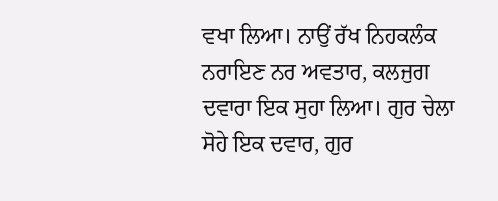ਵਖਾ ਲਿਆ। ਨਾਉਂ ਰੱਖ ਨਿਹਕਲੰਕ ਨਰਾਇਣ ਨਰ ਅਵਤਾਰ, ਕਲਜੁਗ ਦਵਾਰਾ ਇਕ ਸੁਹਾ ਲਿਆ। ਗੁਰ ਚੇਲਾ ਸੋਹੇ ਇਕ ਦਵਾਰ, ਗੁਰ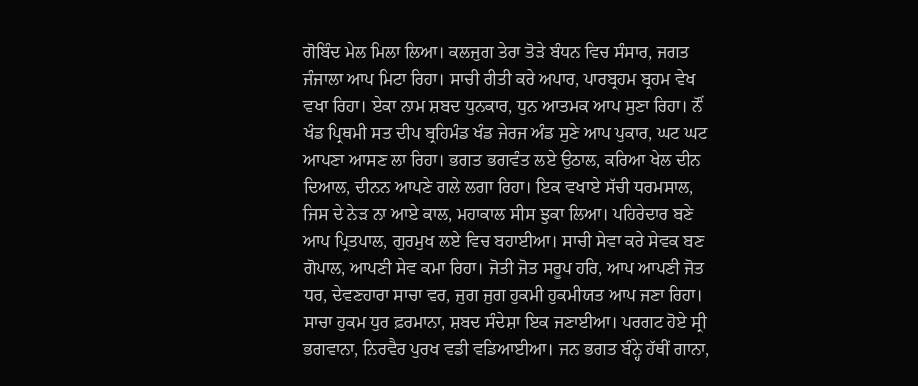ਗੋਬਿੰਦ ਮੇਲ ਮਿਲਾ ਲਿਆ। ਕਲਜੁਗ ਤੇਰਾ ਤੋੜੇ ਬੰਧਨ ਵਿਚ ਸੰਸਾਰ, ਜਗਤ ਜੰਜਾਲਾ ਆਪ ਮਿਟਾ ਰਿਹਾ। ਸਾਚੀ ਰੀਤੀ ਕਰੇ ਅਪਾਰ, ਪਾਰਬ੍ਰਹਮ ਬ੍ਰਹਮ ਵੇਖ ਵਖਾ ਰਿਹਾ। ਏਕਾ ਨਾਮ ਸ਼ਬਦ ਧੁਨਕਾਰ, ਧੁਨ ਆਤਮਕ ਆਪ ਸੁਣਾ ਰਿਹਾ। ਨੌਂ ਖੰਡ ਪ੍ਰਿਥਮੀ ਸਤ ਦੀਪ ਬ੍ਰਹਿਮੰਡ ਖੰਡ ਜੇਰਜ ਅੰਡ ਸੁਣੇ ਆਪ ਪੁਕਾਰ, ਘਟ ਘਟ ਆਪਣਾ ਆਸਣ ਲਾ ਰਿਹਾ। ਭਗਤ ਭਗਵੰਤ ਲਏ ਉਠਾਲ, ਕਰਿਆ ਖੇਲ ਦੀਨ ਦਿਆਲ, ਦੀਨਨ ਆਪਣੇ ਗਲੇ ਲਗਾ ਰਿਹਾ। ਇਕ ਵਖਾਏ ਸੱਚੀ ਧਰਮਸਾਲ, ਜਿਸ ਦੇ ਨੇੜ ਨਾ ਆਏ ਕਾਲ, ਮਹਾਕਾਲ ਸੀਸ ਝੁਕਾ ਲਿਆ। ਪਹਿਰੇਦਾਰ ਬਣੇ ਆਪ ਪ੍ਰਿਤਪਾਲ, ਗੁਰਮੁਖ ਲਏ ਵਿਚ ਬਹਾਈਆ। ਸਾਚੀ ਸੇਵਾ ਕਰੇ ਸੇਵਕ ਬਣ ਗੋਪਾਲ, ਆਪਣੀ ਸੇਵ ਕਮਾ ਰਿਹਾ। ਜੋਤੀ ਜੋਤ ਸਰੂਪ ਹਰਿ, ਆਪ ਆਪਣੀ ਜੋਤ ਧਰ, ਦੇਵਣਹਾਰਾ ਸਾਚਾ ਵਰ, ਜੁਗ ਜੁਗ ਹੁਕਮੀ ਹੁਕਮੀਯਤ ਆਪ ਜਣਾ ਰਿਹਾ। ਸਾਚਾ ਹੁਕਮ ਧੁਰ ਫ਼ਰਮਾਨਾ, ਸ਼ਬਦ ਸੰਦੇਸ਼ਾ ਇਕ ਜਣਾਈਆ। ਪਰਗਟ ਹੋਏ ਸ੍ਰੀ ਭਗਵਾਨਾ, ਨਿਰਵੈਰ ਪੁਰਖ ਵਡੀ ਵਡਿਆਈਆ। ਜਨ ਭਗਤ ਬੰਨ੍ਹੇ ਹੱਥੀਂ ਗਾਨਾ,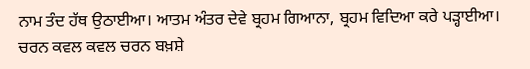ਨਾਮ ਤੰਦ ਹੱਥ ਉਠਾਈਆ। ਆਤਮ ਅੰਤਰ ਦੇਵੇ ਬ੍ਰਹਮ ਗਿਆਨਾ, ਬ੍ਰਹਮ ਵਿਦਿਆ ਕਰੇ ਪੜ੍ਹਾਈਆ। ਚਰਨ ਕਵਲ ਕਵਲ ਚਰਨ ਬਖ਼ਸ਼ੇ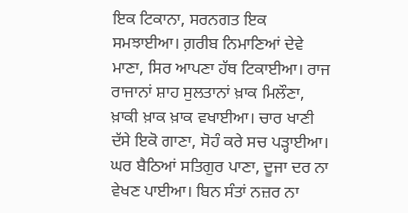ਇਕ ਟਿਕਾਨਾ, ਸਰਨਗਤ ਇਕ ਸਮਝਾਈਆ। ਗ਼ਰੀਬ ਨਿਮਾਣਿਆਂ ਦੇਵੇ ਮਾਣਾ, ਸਿਰ ਆਪਣਾ ਹੱਥ ਟਿਕਾਈਆ। ਰਾਜ ਰਾਜਾਨਾਂ ਸ਼ਾਹ ਸੁਲਤਾਨਾਂ ਖ਼ਾਕ ਮਿਲੌਣਾ, ਖ਼ਾਕੀ ਖ਼ਾਕ ਖ਼ਾਕ ਵਖਾਈਆ। ਚਾਰ ਖਾਣੀ ਦੱਸੇ ਇਕੋ ਗਾਣਾ, ਸੋਹੰ ਕਰੇ ਸਚ ਪੜ੍ਹਾਈਆ। ਘਰ ਬੈਠਿਆਂ ਸਤਿਗੁਰ ਪਾਣਾ, ਦੂਜਾ ਦਰ ਨਾ ਵੇਖਣ ਪਾਈਆ। ਬਿਨ ਸੰਤਾਂ ਨਜ਼ਰ ਨਾ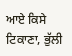ਆਏ ਕਿਸੇ ਟਿਕਾਣਾ, ਭੁੱਲੀ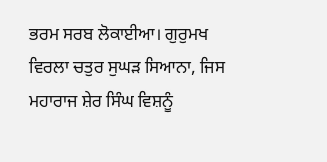ਭਰਮ ਸਰਬ ਲੋਕਾਈਆ। ਗੁਰੁਮਖ ਵਿਰਲਾ ਚਤੁਰ ਸੁਘੜ ਸਿਆਨਾ, ਜਿਸ ਮਹਾਰਾਜ ਸ਼ੇਰ ਸਿੰਘ ਵਿਸ਼ਨੂੰ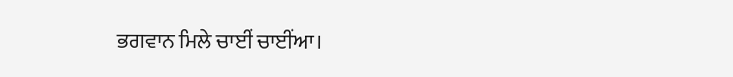ਭਗਵਾਨ ਮਿਲੇ ਚਾਈਂ ਚਾਈਂਆ।